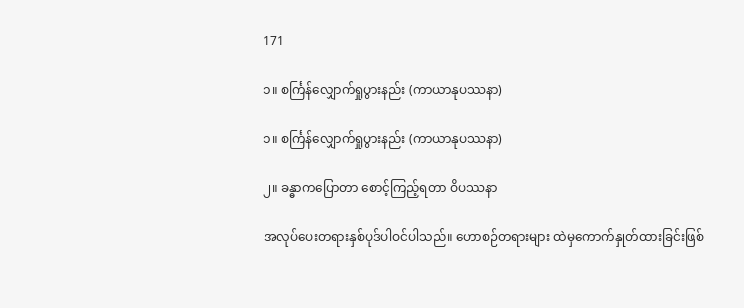171

၁။ စင်္ကြန်လျှောက်ရှုပွားနည်း (ကာယာနုပဿနာ)

၁။ စင်္ကြန်လျှောက်ရှုပွားနည်း (ကာယာနုပဿနာ)

၂။ ခန္ဓာကပြောတာ စောင့်ကြည့်ရတာ ဝိပဿနာ

အလုပ်ပေးတရားနှစ်ပုဒ်ပါဝင်ပါသည်။ ဟောစဉ်တရားများ ထဲမှကောက်နှုတ်ထားခြင်းဖြစ်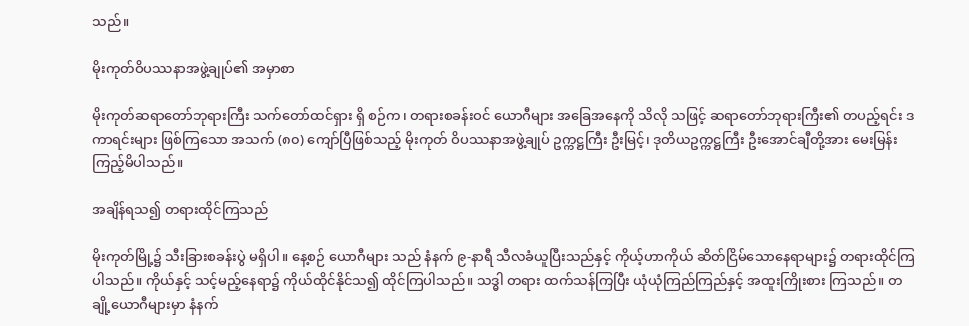သည်။

မိုးကုတ်ဝိပဿနာအဖွဲ့ချုပ်၏ အမှာစာ

မိုးကုတ်ဆရာတော်ဘုရားကြီး သက်တော်ထင်ရှား ရှိ စဉ်က၊ တရားစခန်းဝင် ယောဂီများ အခြေအနေကို သိလို သဖြင့် ဆရာတော်ဘုရားကြီး၏ တပည့်ရင်း ဒကာရင်းများ ဖြစ်ကြသော အသက် (၈၀) ကျော်ပြီဖြစ်သည့် မိုးကုတ် ဝိပဿနာအဖွဲ့ချုပ် ဥက္ကဋ္ဌကြီး ဦးမြင့်၊ ဒုတိယဥက္ကဋ္ဌကြီး ဦးအောင်ချီတို့အား မေးမြန်းကြည့်မိပါသည်။

အချိန်ရသ၍ တရားထိုင်ကြသည်

မိုးကုတ်မြို့၌ သီးခြားစခန်းပွဲ မရှိပါ။ နေ့စဉ် ယောဂီများ သည် နံနက် ၉-နာရီ သီလခံယူပြီးသည်နှင့် ကိုယ့်ဟာကိုယ် ဆိတ်ငြိမ်သောနေရာများ၌ တရားထိုင်ကြပါသည်။ ကိုယ်နှင့် သင့်မည့်နေရာ၌ ကိုယ်ထိုင်နိုင်သ၍ ထိုင်ကြပါသည်။ သဒ္ဓါ တရား ထက်သန်ကြပြီး ယုံယုံကြည်ကြည်နှင့် အထူးကြိုးစား ကြသည်။ တချို့ယောဂီများမှာ နံနက်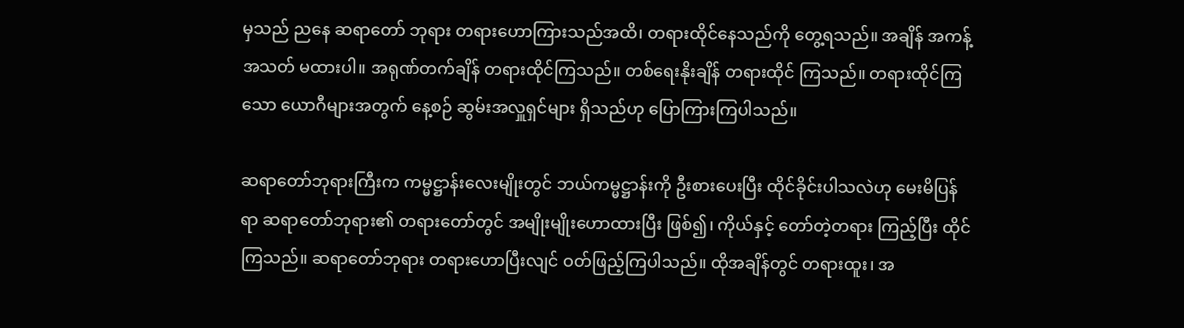မှသည် ညနေ ဆရာတော် ဘုရား တရားဟောကြားသည်အထိ၊ တရားထိုင်နေသည်ကို တွေ့ရသည်။ အချိန် အကန့်အသတ် မထားပါ။ အရုဏ်တက်ချိန် တရားထိုင်ကြသည်။ တစ်ရေးနိုးချိန် တရားထိုင် ကြသည်။ တရားထိုင်ကြသော ယောဂီများအတွက် နေ့စဉ် ဆွမ်းအလှူရှင်များ ရှိသည်ဟု ပြောကြားကြပါသည်။

ဆရာတော်ဘုရားကြီးက ကမ္မဋ္ဌာန်းလေးမျိုးတွင် ဘယ်ကမ္မဋ္ဌာန်းကို ဦးစားပေးပြီး ထိုင်ခိုင်းပါသလဲဟု မေးမိပြန်ရာ ဆရာတော်ဘုရား၏ တရားတော်တွင် အမျိုးမျိုးဟောထားပြီး ဖြစ်၍၊ ကိုယ်နှင့် တော်တဲ့တရား ကြည့်ပြီး ထိုင်ကြသည်။ ဆရာတော်ဘုရား တရားဟောပြီးလျင် ဝတ်ဖြည့်ကြပါသည်။ ထိုအချိန်တွင် တရားထူး၊ အ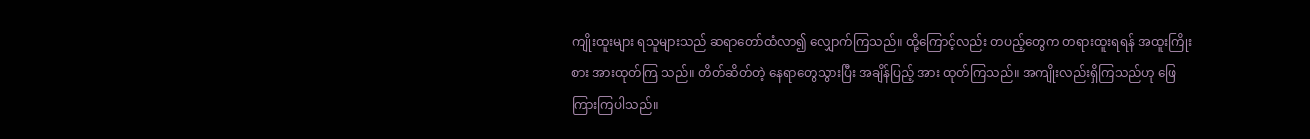ကျိုးထူးများ ရသူများသည် ဆရာတော်ထံလာ၍ လျှောက်ကြသည်။ ထို့ကြောင့်လည်း တပည့်တွေက တရားထူးရရန် အထူးကြိုးစား အားထုတ်ကြ သည်။ တိတ်ဆိတ်တဲ့ နေရာတွေသွားပြီး အချိန်ပြည့် အား ထုတ်ကြသည်။ အကျိုးလည်းရှိကြသည်ဟု ဖြေကြားကြပါသည်။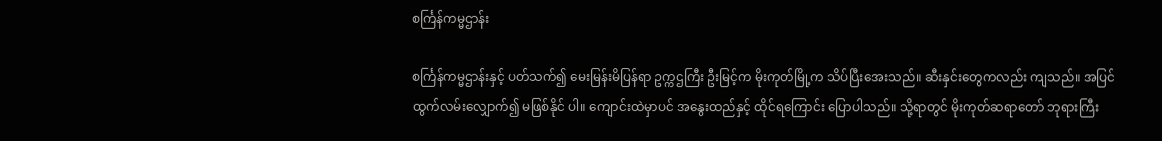စင်္ကြန်ကမ္မဌာန်း

စင်္ကြန်ကမ္မဌာန်းနှင့် ပတ်သက်၍ မေးမြန်းမိပြန်ရာ ဥက္ကဌကြီး ဦးမြင့်က မိုးကုတ်မြို့က သိပ်ပြီးအေးသည်။ ဆီးနှင်းတွေကလည်း ကျသည်။ အပြင်ထွက်လမ်းလျှောက်၍ မဖြစ်နိုင် ပါ။ ကျောင်းထဲမှာပင် အနွေးထည်နှင့် ထိုင်ရကြောင်း ပြောပါသည်။ သို့ရာတွင် မိုးကုတ်ဆရာတော် ဘုရားကြီး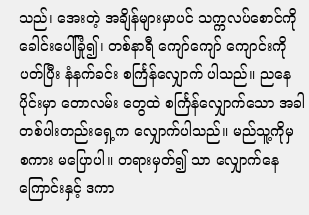သည်၊ အေးတဲ့ အချိန်များမှာပင် သက္ကလပ်စောင်ကို ခေါင်းပေါ်ခြုံ၍၊ တစ်နာရီ ကျော်ကျော် ကျောင်းကိုပတ်ပြီး နံနက်ခင်း စင်္ကြန်လျှောက် ပါသည်။ ညနေပိုင်းမှာ တောလမ်း တွေထဲ စင်္ကြန်လျှောက်သော အခါ တစ်ပါးတည်းရှေ့က လျှောက်ပါသည်။ မည်သူ့ကိုမှ စကား မပြောပါ။ တရားမှတ်၍ သာ လျှောက်နေကြောင်းနှင့် ဒကာ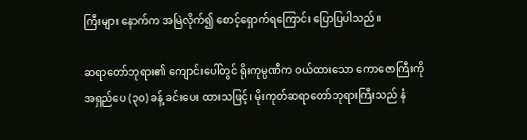ကြီးများ နောက်က အမြဲလိုက်၍ စောင့်ရှောက်ရကြောင်း ပြောပြပါသည်။

ဆရာတော်ဘုရား၏ ကျောင်းပေါ်တွင် ရိုးကုမ္ပဏီက ဝယ်ထားသော ကောဇောကြီးကို အရှည်ပေ (၃၀) ခန့် ခင်းပေး ထားသဖြင့်၊ မိုးကုတ်ဆရာတော်ဘုရားကြီးသည် နံ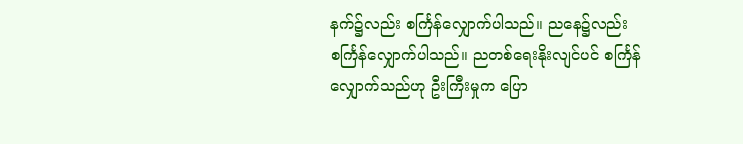နက်၌လည်း စင်္ကြန်လျှောက်ပါသည်။ ညနေ၌လည်း စင်္ကြန်လျှောက်ပါသည်။ ညတစ်ရေးနိုးလျင်ပင် စင်္ကြန်လျှောက်သည်ဟု ဦးကြီးမှုက ပြော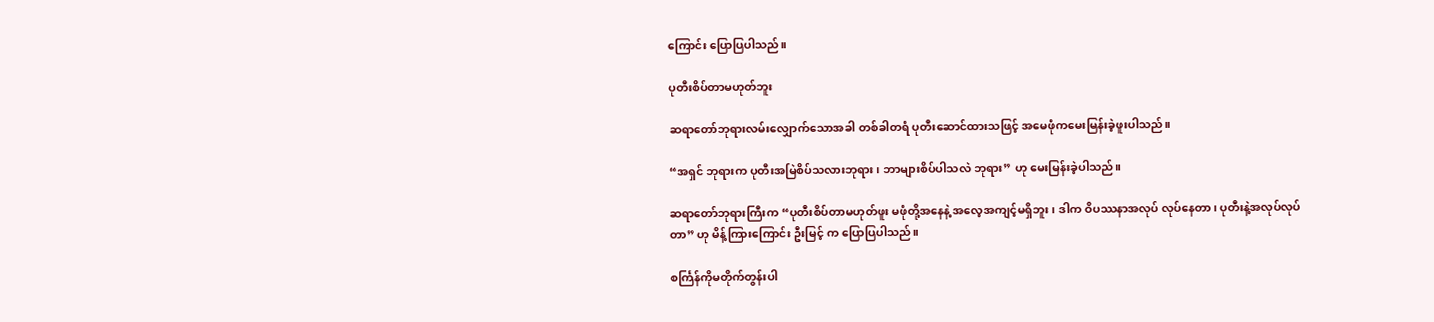ကြောင်း ပြောပြပါသည်။

ပုတီးစိပ်တာမဟုတ်ဘူး

ဆရာတော်ဘုရားလမ်းလျှောက်သောအခါ တစ်ခါတရံ ပုတီးဆောင်ထားသဖြင့် အမေဖုံကမေးမြန်းခဲ့ဖူးပါသည်။

“အရှင် ဘုရားက ပုတီးအမြဲစိပ်သလားဘုရား၊ ဘာများစိပ်ပါသလဲ ဘုရား” ဟု မေးမြန်းခဲ့ပါသည်။

ဆရာတော်ဘုရားကြီးက “ပုတီးစိပ်တာမဟုတ်ဖူး မဖုံတို့အနေနဲ့ အလေ့အကျင့်မရှိဘူး၊ ဒါက ဝိပဿနာအလုပ် လုပ်နေတာ၊ ပုတီးနဲ့အလုပ်လုပ်တာ” ဟု မိန့်ကြားကြောင်း ဦးမြင့် က ပြောပြပါသည်။

စင်္ကြန်ကိုမတိုက်တွန်းပါ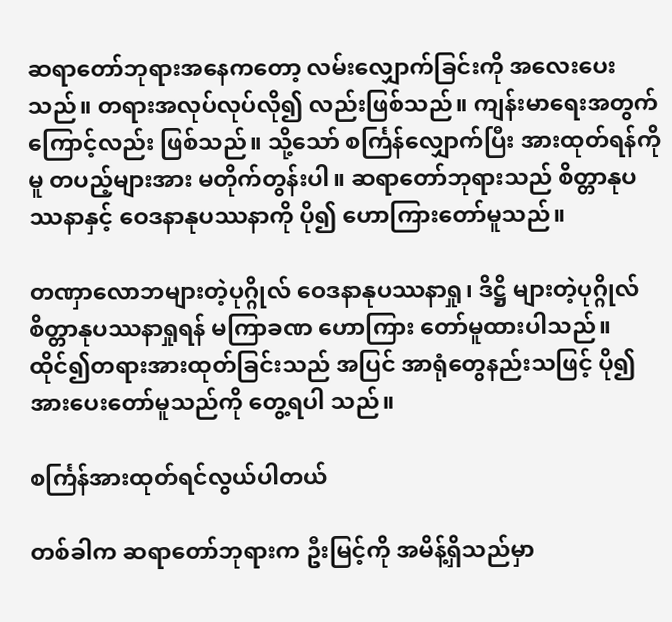ဆရာတော်ဘုရားအနေကတော့ လမ်းလျှောက်ခြင်းကို အလေးပေးသည်။ တရားအလုပ်လုပ်လို၍ လည်းဖြစ်သည်။ ကျန်းမာရေးအတွက်ကြောင့်လည်း ဖြစ်သည်။ သို့သော် စင်္ကြန်လျှောက်ပြီး အားထုတ်ရန်ကိုမူ တပည့်များအား မတိုက်တွန်းပါ။ ဆရာတော်ဘုရားသည် စိတ္တာနုပဿနာနှင့် ဝေဒနာနုပဿနာကို ပို၍ ဟောကြားတော်မူသည်။

တဏှာလောဘများတဲ့ပုဂ္ဂိုလ် ဝေဒနာနုပဿနာရှု၊ ဒိဋ္ဌိ များတဲ့ပုဂ္ဂိုလ် စိတ္တာနုပဿနာရှုရန် မကြာခဏ ဟောကြား တော်မူထားပါသည်။ ထိုင်၍တရားအားထုတ်ခြင်းသည် အပြင် အာရုံတွေနည်းသဖြင့် ပို၍ အားပေးတော်မူသည်ကို တွေ့ရပါ သည်။

စင်္ကြန်အားထုတ်ရင်လွယ်ပါတယ်

တစ်ခါက ဆရာတော်ဘုရားက ဦးမြင့်ကို အမိန့်ရှိသည်မှာ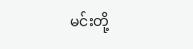မင်းတို့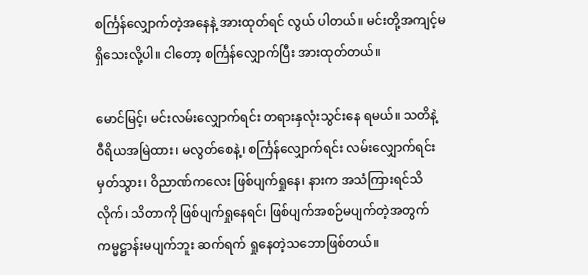စင်္ကြန်လျှောက်တဲ့အနေနဲ့ အားထုတ်ရင် လွယ် ပါတယ်။ မင်းတို့အကျင့်မရှိသေးလို့ပါ။ ငါတော့ စင်္ကြန်လျှောက်ပြီး အားထုတ်တယ်။

မောင်မြင့်၊ မင်းလမ်းလျှောက်ရင်း တရားနှလုံးသွင်းနေ ရမယ်။ သတိနဲ့ ဝီရိယအမြဲထား၊ မလွတ်စေနဲ့၊ စင်္ကြန်လျှောက်ရင်း လမ်းလျှောက်ရင်းမှတ်သွား၊ ဝိညာဏ်ကလေး ဖြစ်ပျက်ရှုနေ၊ နားက အသံကြားရင်သိလိုက်၊ သိတာကို ဖြစ်ပျက်ရှုနေရင်၊ ဖြစ်ပျက်အစဉ်မပျက်တဲ့အတွက် ကမ္မဋ္ဌာန်းမပျက်ဘူး ဆက်ရက် ရှုနေတဲ့သဘောဖြစ်တယ်။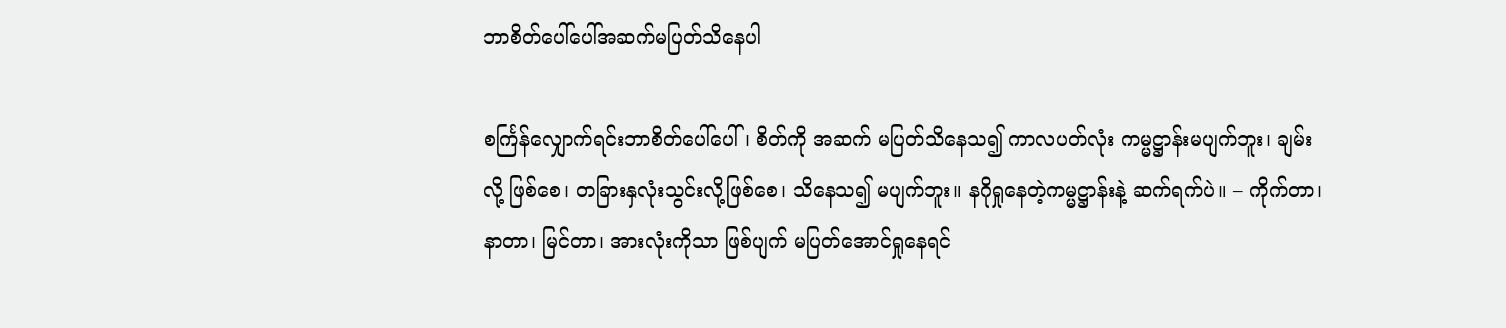ဘာစိတ်ပေါ်ပေါ်အဆက်မပြတ်သိနေပါ

စင်္ကြန်လျှောက်ရင်းဘာစိတ်ပေါ်ပေါ်၊ စိတ်ကို အဆက် မပြတ်သိနေသ၍ ကာလပတ်လုံး ကမ္မဋ္ဌာန်းမပျက်ဘူး၊ ချမ်းလို့ ဖြစ်စေ၊ တခြားနှလုံးသွင်းလို့ဖြစ်စေ၊ သိနေသ၍ မပျက်ဘူး။ နဂိုရှုနေတဲ့ကမ္မဋ္ဌာန်းနဲ့ ဆက်ရက်ပဲ။ – ကိုက်တာ၊ နာတာ၊ မြင်တာ၊ အားလုံးကိုသာ ဖြစ်ပျက် မပြတ်အောင်ရှုနေရင်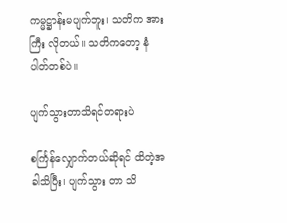ကမ္မဋ္ဌာန်းမပျက်ဘူး၊ သတိက အားကြီး လိုတယ်။ သတိကတော့ နံပါတ်တစ်ပဲ။

ပျက်သွားတာသိရင်တရားပဲ

စင်္ကြန်လျှောက်တယ်ဆိုရင် ထိတဲ့အခါသိပြီး၊ ပျက်သွား တာ သိ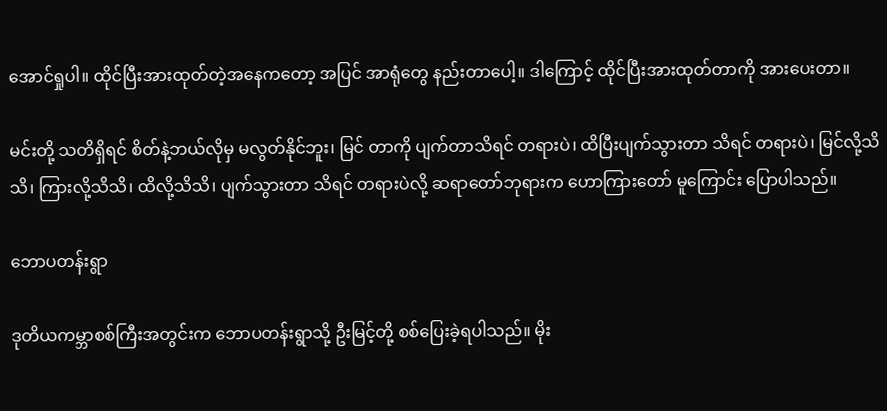အောင်ရှုပါ။ ထိုင်ပြီးအားထုတ်တဲ့အနေကတော့ အပြင် အာရုံတွေ နည်းတာပေါ့။ ဒါကြောင့် ထိုင်ပြီးအားထုတ်တာကို အားပေးတာ။

မင်းတို့ သတိရှိရင် စိတ်နဲ့ဘယ်လိုမှ မလွတ်နိုင်ဘူး၊ မြင် တာကို ပျက်တာသိရင် တရားပဲ၊ ထိပြီးပျက်သွားတာ သိရင် တရားပဲ၊ မြင်လို့သိသိ၊ ကြားလို့သိသိ၊ ထိလို့သိသိ၊ ပျက်သွားတာ သိရင် တရားပဲလို့ ဆရာတော်ဘုရားက ဟောကြားတော် မူကြောင်း ပြောပါသည်။

ဘောပတန်းရွာ

ဒုတိယကမ္ဘာစစ်ကြီးအတွင်းက ဘောပတန်းရွာသို့ ဦးမြင့်တို့ စစ်ပြေးခဲ့ရပါသည်။ မိုး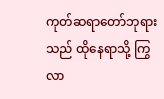ကုတ်ဆရာတော်ဘုရားသည် ထိုနေရာသို့ ကြွလာ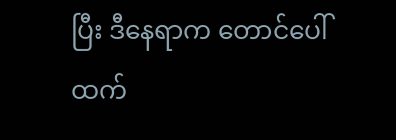ပြီး ဒီနေရာက တောင်ပေါ်ထက်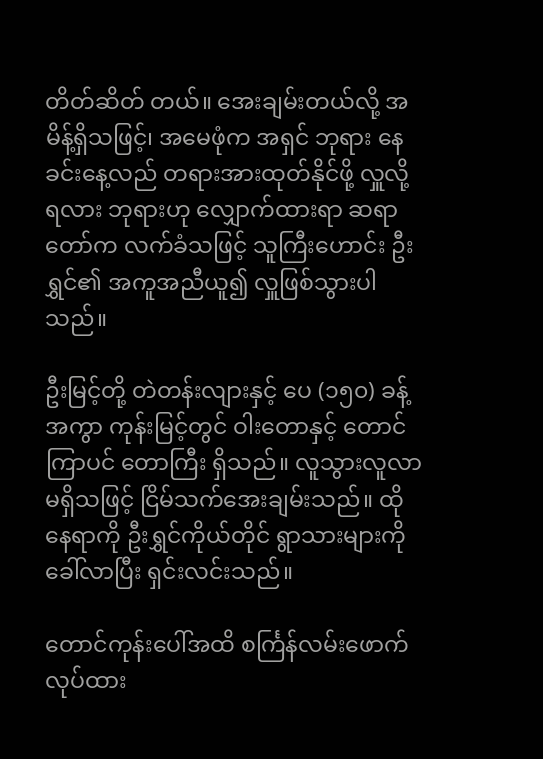တိတ်ဆိတ် တယ်။ အေးချမ်းတယ်လို့ အမိန့်ရှိသဖြင့်၊ အမေဖုံက အရှင် ဘုရား နေခင်းနေ့လည် တရားအားထုတ်နိုင်ဖို့ လှူလို့ရလား ဘုရားဟု လျှောက်ထားရာ ဆရာတော်က လက်ခံသဖြင့် သူကြီးဟောင်း ဦးရွှင်၏ အကူအညီယူ၍ လှူဖြစ်သွားပါသည်။

ဦးမြင့်တို့ တဲတန်းလျားနှင့် ပေ (၁၅၀) ခန့်အကွာ ကုန်းမြင့်တွင် ဝါးတောနှင့် တောင်ကြာပင် တောကြီး ရှိသည်။ လူသွားလူလာ မရှိသဖြင့် ငြိမ်သက်အေးချမ်းသည်။ ထိုနေရာကို ဦးရွှင်ကိုယ်တိုင် ရွာသားများကို ခေါ်လာပြီး ရှင်းလင်းသည်။

တောင်ကုန်းပေါ်အထိ စင်္ကြန်လမ်းဖောက်လုပ်ထား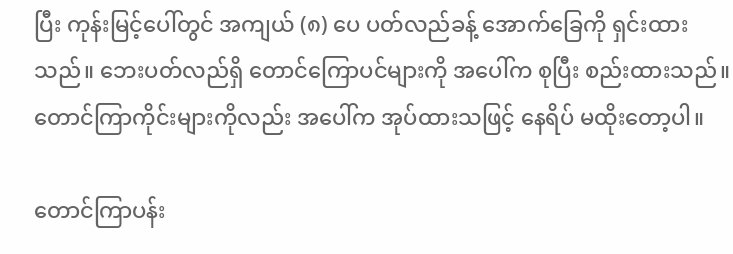ပြီး ကုန်းမြင့်ပေါ်တွင် အကျယ် (၈) ပေ ပတ်လည်ခန့် အောက်ခြေကို ရှင်းထားသည်။ ဘေးပတ်လည်ရှိ တောင်ကြောပင်များကို အပေါ်က စုပြီး စည်းထားသည်။ တောင်ကြာကိုင်းများကိုလည်း အပေါ်က အုပ်ထားသဖြင့် နေရိပ် မထိုးတော့ပါ။

တောင်ကြာပန်း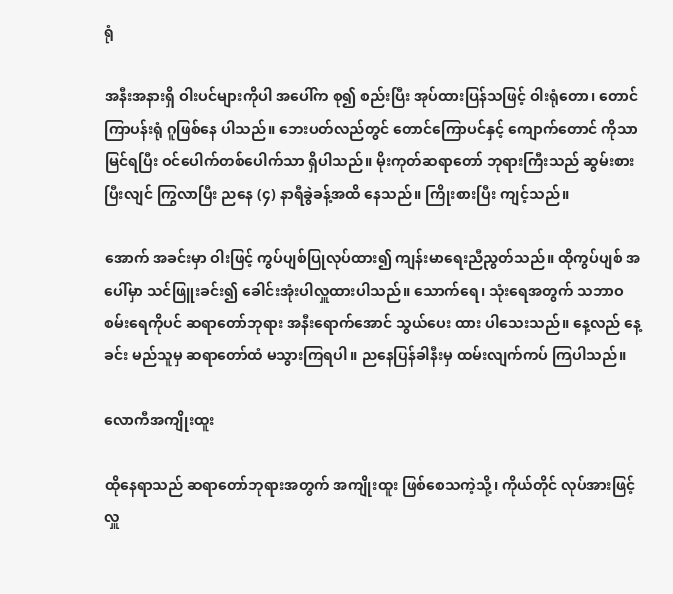ရုံ

အနီးအနားရှိ ဝါးပင်များကိုပါ အပေါ်က စု၍ စည်းပြီး အုပ်ထားပြန်သဖြင့် ဝါးရုံတော၊ တောင်ကြာပန်းရုံ ဂူဖြစ်နေ ပါသည်။ ဘေးပတ်လည်တွင် တောင်ကြောပင်နှင့် ကျောက်တောင် ကိုသာ မြင်ရပြီး ဝင်ပေါက်တစ်ပေါက်သာ ရှိပါသည်။ မိုးကုတ်ဆရာတော် ဘုရားကြီးသည် ဆွမ်းစား ပြီးလျင် ကြွလာပြီး ညနေ (၄) နာရီခွဲခန့်အထိ နေသည်။ ကြိုးစားပြီး ကျင့်သည်။

အောက် အခင်းမှာ ဝါးဖြင့် ကွပ်ပျစ်ပြုလုပ်ထား၍ ကျန်းမာရေးညီညွတ်သည်။ ထိုကွပ်ပျစ် အပေါ်မှာ သင်ဖြူးခင်း၍ ခေါင်းအုံးပါလှူထားပါသည်။ သောက်ရေ၊ သုံးရေအတွက် သဘာဝ စမ်းရေကိုပင် ဆရာတော်ဘုရား အနီးရောက်အောင် သွယ်ပေး ထား ပါသေးသည်။ နေ့လည် နေ့ခင်း မည်သူမှ ဆရာတော်ထံ မသွားကြရပါ။ ညနေပြန်ခါနီးမှ ထမ်းလျက်ကပ် ကြပါသည်။

လောကီအကျိုးထူး

ထိုနေရာသည် ဆရာတော်ဘုရားအတွက် အကျိုးထူး ဖြစ်စေသကဲ့သို့၊ ကိုယ်တိုင် လုပ်အားဖြင့် လှူ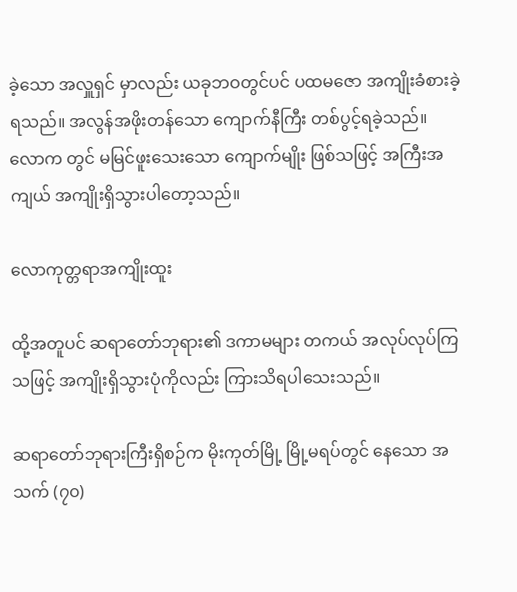ခဲ့သော အလှူရှင် မှာလည်း ယခုဘဝတွင်ပင် ပထမဇော အကျိုးခံစားခဲ့ရသည်။ အလွန်အဖိုးတန်သော ကျောက်နီကြီး တစ်ပွင့်ရခဲ့သည်။ လောက တွင် မမြင်ဖူးသေးသော ကျောက်မျိုး ဖြစ်သဖြင့် အကြီးအကျယ် အကျိုးရှိသွားပါတော့သည်။

လောကုတ္တရာအကျိုးထူး

ထို့အတူပင် ဆရာတော်ဘုရား၏ ဒကာမများ တကယ် အလုပ်လုပ်ကြသဖြင့် အကျိုးရှိသွားပုံကိုလည်း ကြားသိရပါသေးသည်။

ဆရာတော်ဘုရားကြီးရှိစဉ်က မိုးကုတ်မြို့ မြို့မရပ်တွင် နေသော အသက် (၇၀)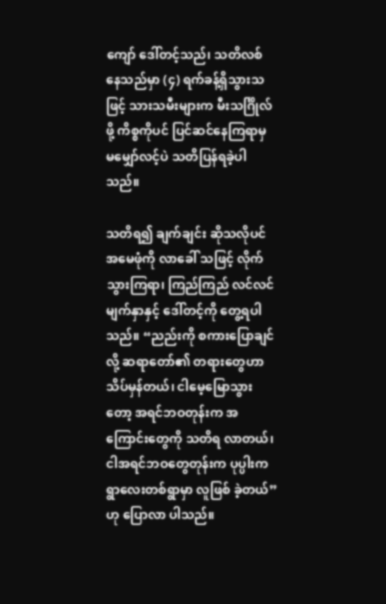ကျော် ဒေါ်တင့်သည်၊ သတိလစ် နေသည်မှာ (၄) ရက်ခန့်ရှိသွားသဖြင့် သားသမီးများက မီးသင်္ဂြိုလ်ဖို့ ကိစ္စကိုပင် ပြင်ဆင်နေကြရာမှ မမျှော်လင့်ပဲ သတိပြန်ရခဲ့ပါသည်။

သတိရ၍ ချက်ချင်း ဆိုသလိုပင် အမေဖုံကို လာခေါ် သဖြင့် လိုက်သွားကြရာ၊ ကြည်ကြည် လင်လင် မျက်နှာနှင့် ဒေါ်တင့်ကို တွေ့ရပါသည်။ “ညည်းကို စကားပြောချင်လို့ ဆရာတော်၏ တရားတွေဟာ သိပ်မှန်တယ်၊ ငါမေ့မြောသွားတော့ အရင်ဘဝတုန်းက အကြောင်းတွေကို သတိရ လာတယ်၊ ငါအရင်ဘဝတွေတုန်းက ပုပ္ပါးက ရွာလေးတစ်ရွာမှာ လူဖြစ် ခဲ့တယ်” ဟု ပြောလာ ပါသည်။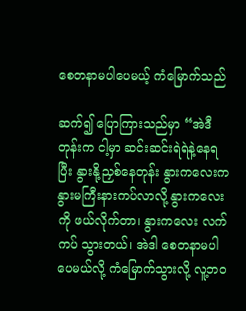စေတနာမပါပေမယ့် ကံမြောက်သည်

ဆက်၍ ပြောကြားသည်မှာ “အဲဒီတုန်းက ငါ့မှာ ဆင်းဆင်းရဲရဲနဲ့နေရပြီး နွားနို့ညှစ်နေတုန်း နွားကလေးက နွားမကြီးနားကပ်လာလို့ နွားကလေးကို ဖယ်လိုက်တာ၊ နွားကလေး လက်ကပ် သွားတယ်၊ အဲဒါ စေတနာမပါပေမယ်လို့ ကံမြောက်သွားလို့ လူ့ဘဝ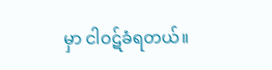မှာ ငါဝဋ်ခံရတယ်။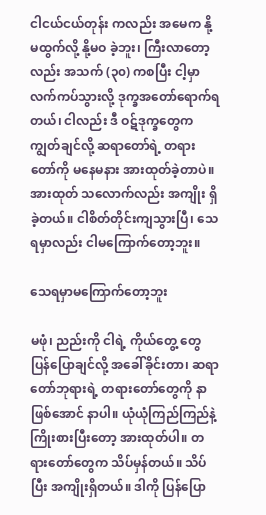ငါငယ်ငယ်တုန်း ကလည်း အမေက နို့မထွက်လို့ နို့မဝ ခဲ့ဘူး၊ ကြီးလာတော့လည်း အသက် (၃၀) ကစပြီး ငါ့မှာ လက်ကပ်သွားလို့ ဒုက္ခအတော်ရောက်ရတယ်၊ ငါလည်း ဒီ ဝဋ်ဒုက္ခတွေက ကျွတ်ချင်လို့ ဆရာတော်ရဲ့ တရားတော်ကို မနေမနား အားထုတ်ခဲ့တာပဲ။ အားထုတ် သလောက်လည်း အကျိုး ရှိခဲ့တယ်။ ငါစိတ်တိုင်းကျသွားပြီ၊ သေရမှာလည်း ငါမကြောက်တော့ဘူး။

သေရမှာမကြောက်တော့ဘူး

မဖုံ၊ ညည်းကို ငါရဲ့ ကိုယ်တွေ့ တွေ ပြန်ပြောချင်လို့ အခေါ်ခိုင်းတာ၊ ဆရာတော်ဘုရားရဲ့ တရားတော်တွေကို နာဖြစ်အောင် နာပါ။ ယုံယုံကြည်ကြည်နဲ့ ကြိုးစားပြီးတော့ အားထုတ်ပါ။ တရားတော်တွေက သိပ်မှန်တယ်။ သိပ်ပြီး အကျိုးရှိတယ်။ ဒါကို ပြန်ပြော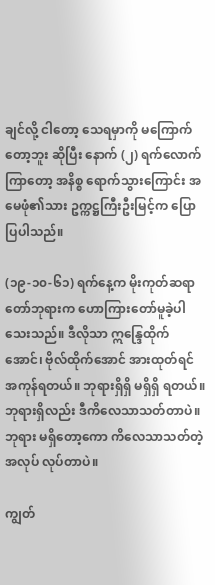ချင်လို့ ငါတော့ သေရမှာကို မကြောက်တော့ဘူး ဆိုပြီး နောက် (၂) ရက်လောက်ကြာတော့ အနိစ္စ ရောက်သွားကြောင်း အမေဖုံ၏သား ဥက္ကဋ္ဌကြီးဦးမြင့်က ပြောပြပါသည်။

(၁၉-၁၀-၆၁) ရက်နေ့က မိုးကုတ်ဆရာတော်ဘုရားက ဟောကြားတော်မူခဲ့ပါသေးသည်။ ဒီလိုသာ ဣန္ဒြေထိုက်အောင်၊ ဗိုလ်ထိုက်အောင် အားထုတ်ရင် အကုန်ရတယ်။ ဘုရားရှိရှိ မရှိရှိ ရတယ်။ ဘုရားရှိလည်း ဒီကိလေသာသတ်တာပဲ။ ဘုရား မရှိတော့ကော ကိလေသာသတ်တဲ့ အလုပ် လုပ်တာပဲ။

ကျွတ်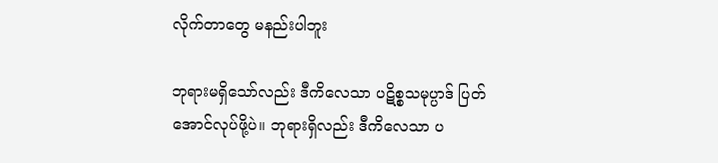လိုက်တာတွေ မနည်းပါဘူး

ဘုရားမရှိသော်လည်း ဒီကိလေသာ ပဋိစ္စသမုပ္ပာဒ် ပြတ်အောင်လုပ်ဖို့ပဲ။ ဘုရားရှိလည်း ဒီကိလေသာ ပ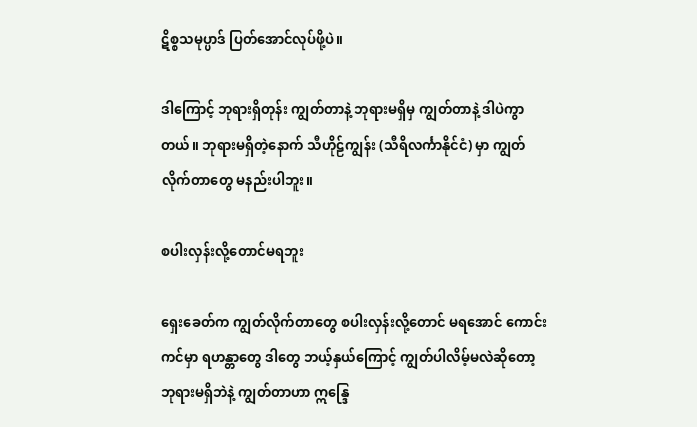ဋိစ္စသမုပ္ပာဒ် ပြတ်အောင်လုပ်ဖို့ပဲ။

ဒါကြောင့် ဘုရားရှိတုန်း ကျွတ်တာနဲ့ ဘုရားမရှိမှ ကျွတ်တာနဲ့ ဒါပဲကွာတယ်။ ဘုရားမရှိတဲ့နောက် သီဟိုဠ်ကျွန်း (သီရိလင်္ကာနိုင်ငံ) မှာ ကျွတ်လိုက်တာတွေ မနည်းပါဘူး။

စပါးလှန်းလို့တောင်မရဘူး

ရှေးခေတ်က ကျွတ်လိုက်တာတွေ စပါးလှန်းလို့တောင် မရအောင် ကောင်းကင်မှာ ရဟန္တာတွေ ဒါတွေ ဘယ့်နှယ်ကြောင့် ကျွတ်ပါလိမ့်မလဲဆိုတော့ ဘုရားမရှိဘဲနဲ့ ကျွတ်တာဟာ ဣန္ဒြေ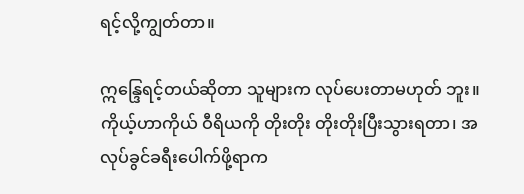ရင့်လို့ကျွတ်တာ။

ဣန္ဒြေရင့်တယ်ဆိုတာ သူများက လုပ်ပေးတာမဟုတ် ဘူး။ ကိုယ့်ဟာကိုယ် ဝီရိယကို တိုးတိုး တိုးတိုးပြီးသွားရတာ၊ အလုပ်ခွင်ခရီးပေါက်ဖို့ရာက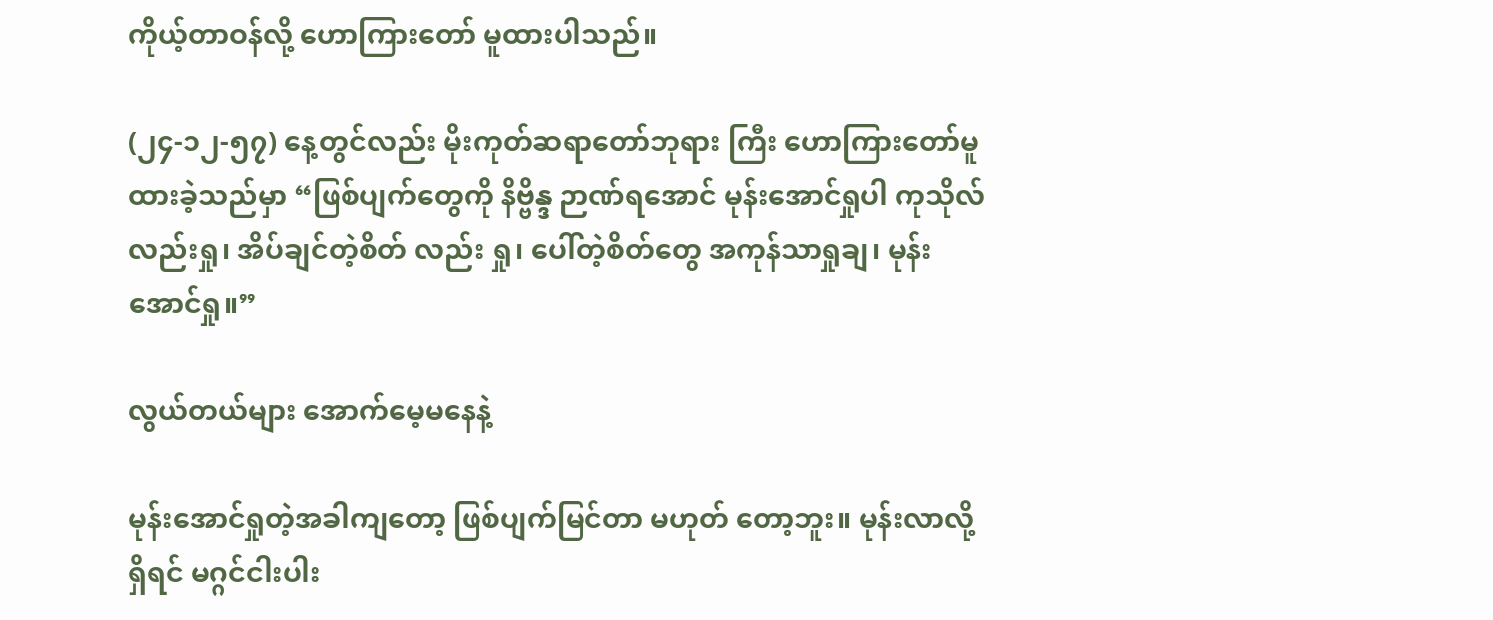ကိုယ့်တာဝန်လို့ ဟောကြားတော် မူထားပါသည်။

(၂၄-၁၂-၅၇) နေ့တွင်လည်း မိုးကုတ်ဆရာတော်ဘုရား ကြီး ဟောကြားတော်မူ ထားခဲ့သည်မှာ “ဖြစ်ပျက်တွေကို နိဗ္ဗိန္ဒ ဉာဏ်ရအောင် မုန်းအောင်ရှုပါ ကုသိုလ်လည်းရှု၊ အိပ်ချင်တဲ့စိတ် လည်း ရှု၊ ပေါ်တဲ့စိတ်တွေ အကုန်သာရှုချ၊ မုန်းအောင်ရှု။”

လွယ်တယ်များ အောက်မေ့မနေနဲ့

မုန်းအောင်ရှုတဲ့အခါကျတော့ ဖြစ်ပျက်မြင်တာ မဟုတ် တော့ဘူး။ မုန်းလာလို့ရှိရင် မဂ္ဂင်ငါးပါး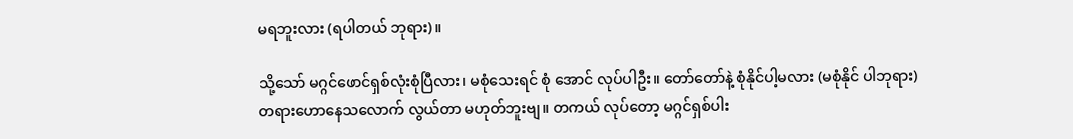မရဘူးလား (ရပါတယ် ဘုရား)။

သို့သော် မဂ္ဂင်ဖောင်ရှစ်လုံးစုံပြီလား၊ မစုံသေးရင် စုံ အောင် လုပ်ပါဦး။ တော်တော်နဲ့ စုံနိုင်ပါ့မလား (မစုံနိုင် ပါဘုရား) တရားဟောနေသလောက် လွယ်တာ မဟုတ်ဘူးဗျ။ တကယ် လုပ်တော့ မဂ္ဂင်ရှစ်ပါး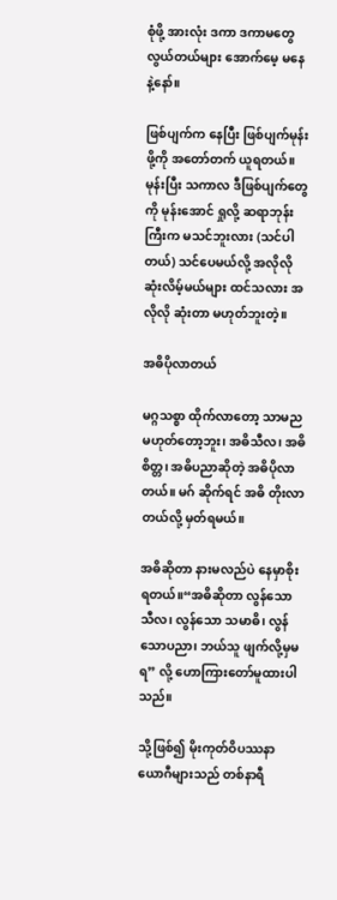စုံဖို့ အားလုံး ဒကာ ဒကာမတွေ လွယ်တယ်များ အောက်မေ့ မနေနဲ့နော်။

ဖြစ်ပျက်က နေပြီး ဖြစ်ပျက်မုန်းဖို့ကို အတော်တက် ယူရတယ်။ မုန်းပြီး သကာလ ဒီဖြစ်ပျက်တွေကို မုန်းအောင် ရှုလို့ ဆရာဘုန်းကြီးက မသင်ဘူးလား (သင်ပါတယ်) သင်ပေမယ်လို့ အလိုလို ဆုံးလိမ့်မယ်များ ထင်သလား အလိုလို ဆုံးတာ မဟုတ်ဘူးတဲ့။

အဓိပိုလာတယ်

မဂ္ဂသစ္စာ ထိုက်လာတော့ သာမည မဟုတ်တော့ဘူး၊ အဓိသီလ၊ အဓိစိတ္တ၊ အဓိပညာဆိုတဲ့ အဓိပိုလာတယ်။ မဂ် ဆိုက်ရင် အဓိ တိုးလာတယ်လို့ မှတ်ရမယ်။

အဓိဆိုတာ နားမလည်ပဲ နေမှာစိုးရတယ်။“အဓိဆိုတာ လွန်သောသီလ၊ လွန်သော သမာဓိ၊ လွန်သောပညာ၊ ဘယ်သူ ဖျက်လို့မှမရ” လို့ ဟောကြားတော်မူထားပါသည်။

သို့ဖြစ်၍ မိုးကုတ်ဝိပဿနာ ယောဂီများသည် တစ်နာရီ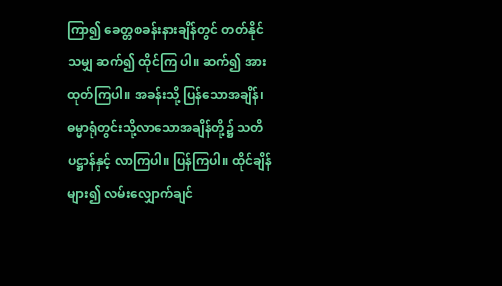ကြာ၍ ခေတ္တစခန်းနားချိန်တွင် တတ်နိုင်သမျှ ဆက်၍ ထိုင်ကြ ပါ။ ဆက်၍ အားထုတ်ကြပါ။ အခန်းသို့ ပြန်သောအချိန်၊ ဓမ္မာရုံတွင်းသို့လာသောအချိန်တို့၌ သတိပဋ္ဌာန်နှင့် လာကြပါ။ ပြန်ကြပါ။ ထိုင်ချိန်များ၍ လမ်းလျှောက်ချင်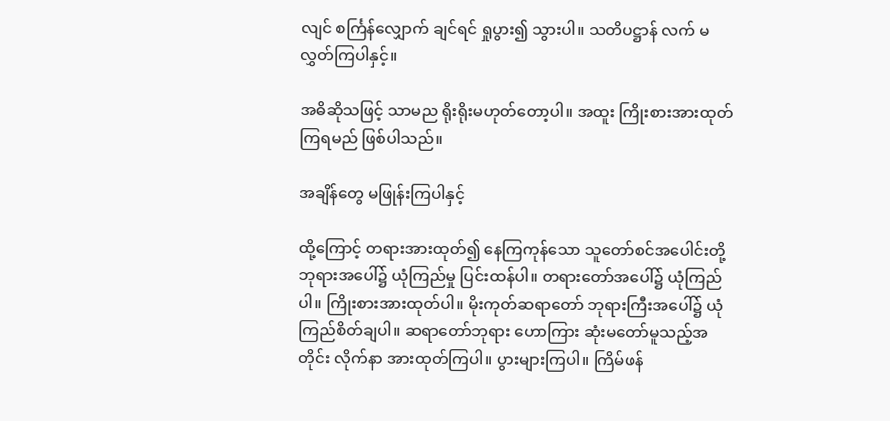လျင် စင်္ကြန်လျှောက် ချင်ရင် ရှုပွား၍ သွားပါ။ သတိပဋ္ဌာန် လက် မလွှတ်ကြပါနှင့်။

အဓိဆိုသဖြင့် သာမည ရိုးရိုးမဟုတ်တော့ပါ။ အထူး ကြိုးစားအားထုတ်ကြရမည် ဖြစ်ပါသည်။

အချိန်တွေ မဖြုန်းကြပါနှင့်

ထို့ကြောင့် တရားအားထုတ်၍ နေကြကုန်သော သူတော်စင်အပေါင်းတို့ ဘုရားအပေါ်၌ ယုံကြည်မှု ပြင်းထန်ပါ။ တရားတော်အပေါ်၌ ယုံကြည်ပါ။ ကြိုးစားအားထုတ်ပါ။ မိုးကုတ်ဆရာတော် ဘုရားကြီးအပေါ်၌ ယုံကြည်စိတ်ချပါ။ ဆရာတော်ဘုရား ဟောကြား ဆုံးမတော်မူသည့်အတိုင်း လိုက်နာ အားထုတ်ကြပါ။ ပွားများကြပါ။ ကြိမ်ဖန်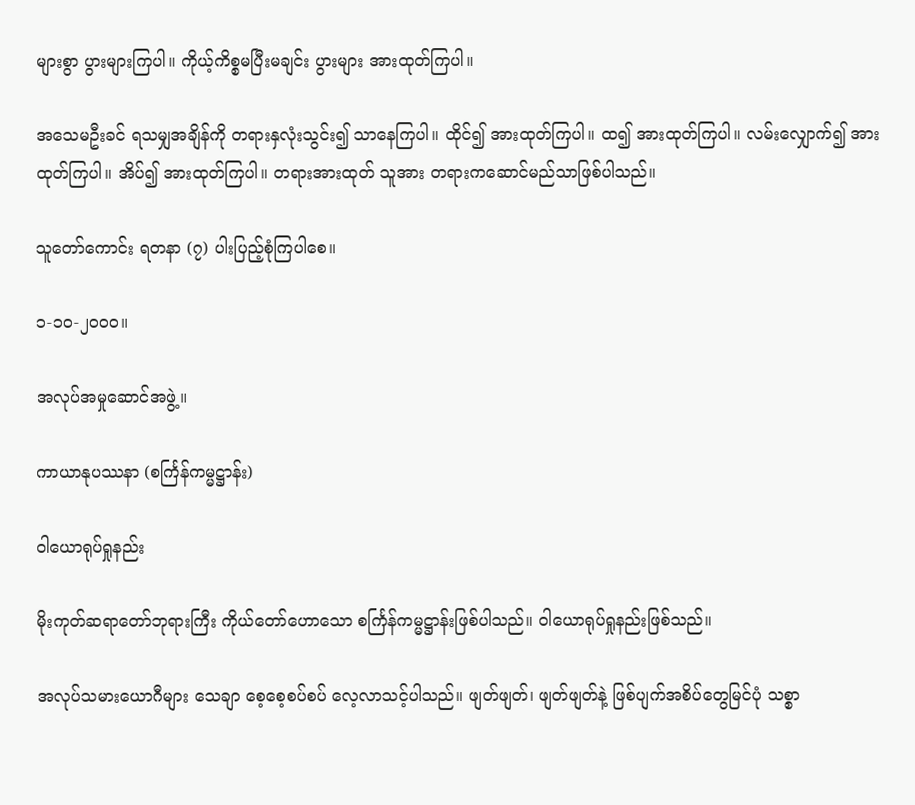များစွာ ပွားများကြပါ။ ကိုယ့်ကိစ္စမပြီးမချင်း ပွားများ အားထုတ်ကြပါ။

အသေမဦးခင် ရသမျှအချိန်ကို တရားနှလုံးသွင်း၍ သာနေကြပါ။ ထိုင်၍ အားထုတ်ကြပါ။ ထ၍ အားထုတ်ကြပါ။ လမ်းလျှောက်၍ အားထုတ်ကြပါ။ အိပ်၍ အားထုတ်ကြပါ။ တရားအားထုတ် သူအား တရားကဆောင်မည်သာဖြစ်ပါသည်။

သူတော်ကောင်း ရတနာ (၇) ပါးပြည့်စုံကြပါစေ။

၁-၁၀-၂၀၀၀။

အလုပ်အမှုဆောင်အဖွဲ့။

ကာယာနုပဿနာ (စင်္ကြန်ကမ္မဋ္ဌာန်း)

ဝါယောရုပ်ရှုနည်း

မိုးကုတ်ဆရာတော်ဘုရားကြီး ကိုယ်တော်ဟောသော စင်္ကြန်ကမ္မဋ္ဌာန်းဖြစ်ပါသည်။ ဝါယောရုပ်ရှုနည်းဖြစ်သည်။

အလုပ်သမားယောဂီများ သေချာ စေ့စေ့စပ်စပ် လေ့လာသင့်ပါသည်။ ဖျတ်ဖျတ်၊ ဖျတ်ဖျတ်နဲ့ ဖြစ်ပျက်အစိပ်တွေမြင်ပုံ သစ္စာ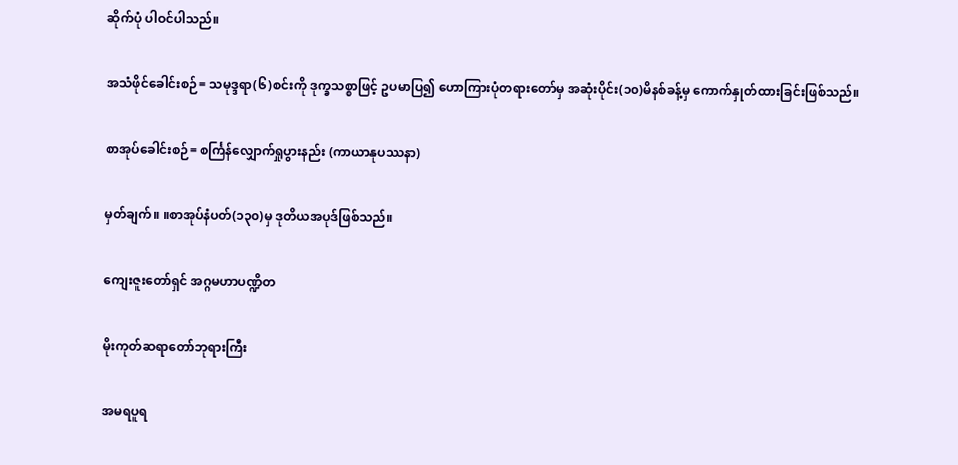ဆိုက်ပုံ ပါဝင်ပါသည်။

အသံဖိုင်ခေါင်းစဉ်= သမုဒ္ဒရာ(၆)စင်းကို ဒုက္ခသစ္စာဖြင့် ဥပမာပြ၍ ဟောကြားပုံတရားတော်မှ အဆုံးပိုင်း(၁၀)မိနစ်ခန့်မှ ကောက်နှုတ်ထားခြင်းဖြစ်သည်။

စာအုပ်ခေါင်းစဉ်= စင်္ကြန်လျှောက်ရှုပွားနည်း (ကာယာနုပဿနာ)

မှတ်ချက်။ ။စာအုပ်နံပတ်(၁၃၀)မှ ဒုတိယအပုဒ်ဖြစ်သည်။

ကျေးဇူးတော်ရှင် အဂ္ဂမဟာပဏ္ဍိတ

မိုးကုတ်ဆရာတော်ဘုရားကြီး

အမရပူရ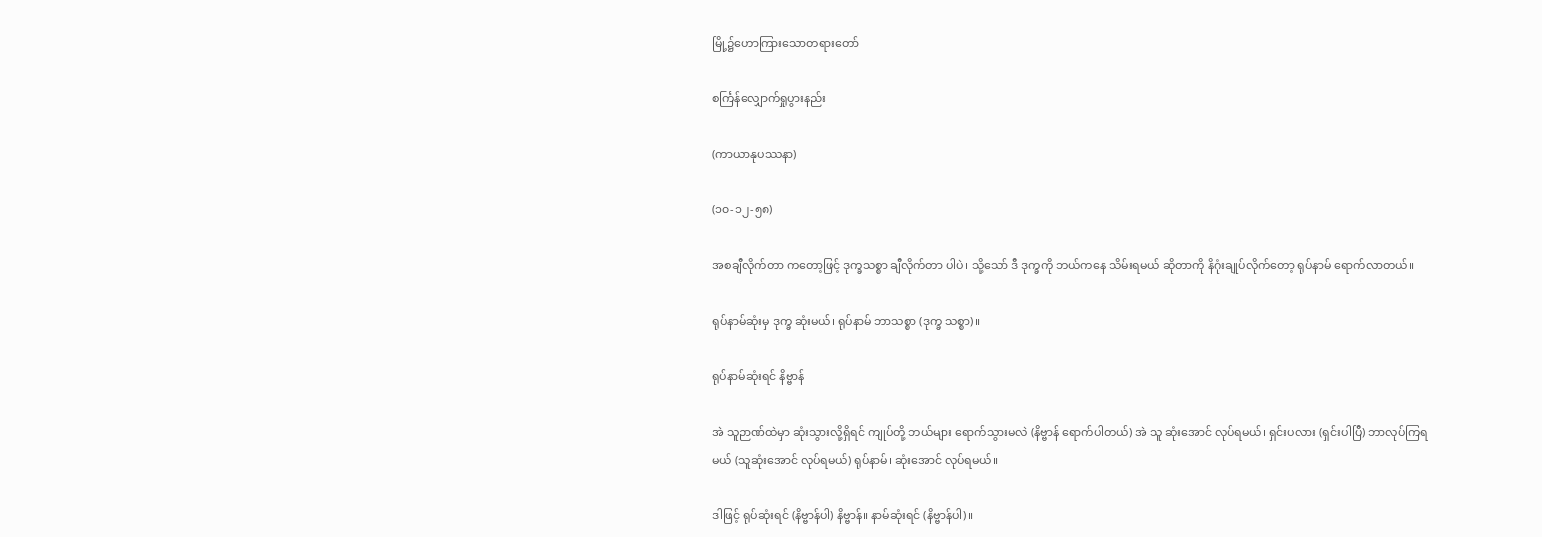မြို့၌ဟောကြားသောတရားတော်

စင်္ကြန်လျှောက်ရှုပွားနည်း

(ကာယာနုပဿနာ)

(၁၀-၁၂-၅၈)

အစချီလိုက်တာ ကတော့ဖြင့် ဒုက္ခသစ္စာ ချီလိုက်တာ ပါပဲ၊ သို့သော် ဒီ ဒုက္ခကို ဘယ်ကနေ သိမ်းရမယ် ဆိုတာကို နိဂုံးချုပ်လိုက်တော့ ရုပ်နာမ် ရောက်လာတယ်။

ရုပ်နာမ်ဆုံးမှ ဒုက္ခ ဆုံးမယ်၊ ရုပ်နာမ် ဘာသစ္စာ (ဒုက္ခ သစ္စာ)။

ရုပ်နာမ်ဆုံးရင် နိဗ္ဗာန်

အဲ သူဉာဏ်ထဲမှာ ဆုံးသွားလို့ရှိရင် ကျုပ်တို့ ဘယ်များ ရောက်သွားမလဲ (နိဗ္ဗာန် ရောက်ပါတယ်) အဲ သူ ဆုံးအောင် လုပ်ရမယ်၊ ရှင်းပလား (ရှင်းပါပြီ) ဘာလုပ်ကြရမယ် (သူဆုံးအောင် လုပ်ရမယ်) ရုပ်နာမ်၊ ဆုံးအောင် လုပ်ရမယ်။

ဒါဖြင့် ရုပ်ဆုံးရင် (နိဗ္ဗာန်ပါ) နိဗ္ဗာန်။ နာမ်ဆုံးရင် (နိဗ္ဗာန်ပါ)။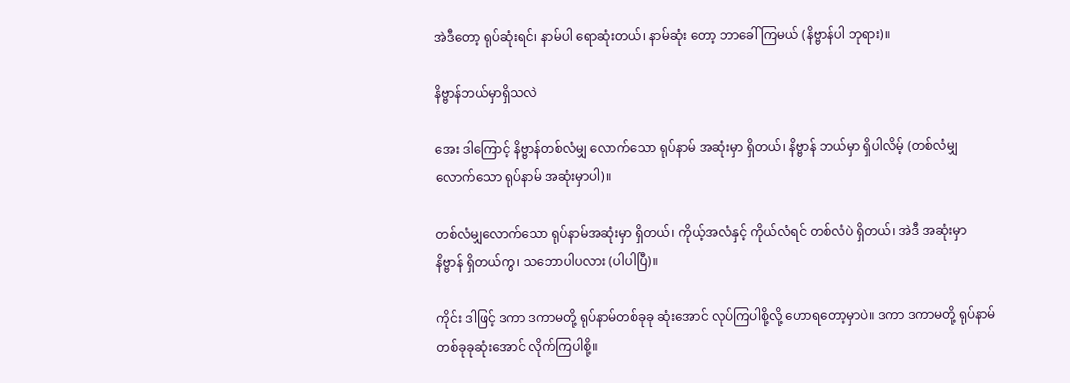အဲဒီတော့ ရုပ်ဆုံးရင်၊ နာမ်ပါ ရောဆုံးတယ်၊ နာမ်ဆုံး တော့ ဘာခေါ်ကြမယ် (နိဗ္ဗာန်ပါ ဘုရား)။

နိဗ္ဗာန်ဘယ်မှာရှိသလဲ

အေး ဒါကြောင့် နိဗ္ဗာန်တစ်လံမျှ လောက်သော ရုပ်နာမ် အဆုံးမှာ ရှိတယ်၊ နိဗ္ဗာန် ဘယ်မှာ ရှိပါလိမ့် (တစ်လံမျှ လောက်သော ရုပ်နာမ် အဆုံးမှာပါ)။

တစ်လံမျှလောက်သော ရုပ်နာမ်အဆုံးမှာ ရှိတယ်၊ ကိုယ့်အလံနှင့် ကိုယ်လံရင် တစ်လံပဲ ရှိတယ်၊ အဲဒီ အဆုံးမှာ နိဗ္ဗာန် ရှိတယ်ကွ၊ သဘောပါပလား (ပါပါပြီ)။

ကိုင်း ဒါဖြင့် ဒကာ ဒကာမတို့ ရုပ်နာမ်တစ်ခုခု ဆုံးအောင် လုပ်ကြပါစို့လို့ ဟောရတော့မှာပဲ။ ဒကာ ဒကာမတို့ ရုပ်နာမ် တစ်ခုခုဆုံးအောင် လိုက်ကြပါစို့။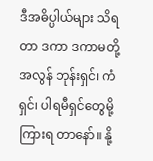ဒီအဓိပ္ပါယ်များ သိရတာ ဒကာ ဒကာမတို့ အလွန် ဘုန်းရှင်၊ ကံရှင်၊ ပါရမီရှင်တွေမို့ ကြားရ တာနော်။ နို့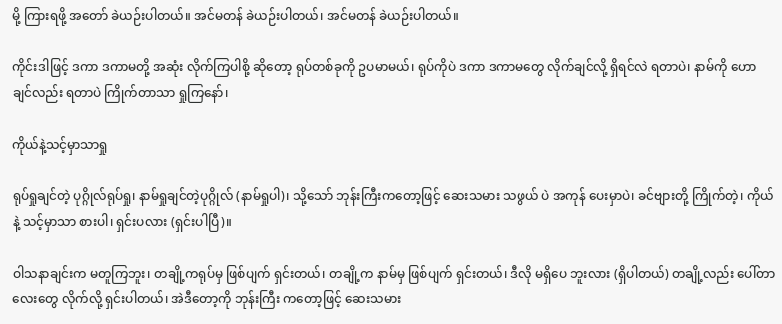မို့ ကြားရဖို့ အတော် ခဲယဉ်းပါတယ်။ အင်မတန် ခဲယဉ်းပါတယ်၊ အင်မတန် ခဲယဉ်းပါတယ်။

ကိုင်းဒါဖြင့် ဒကာ ဒကာမတို့ အဆုံး လိုက်ကြပါစို့ ဆိုတော့ ရုပ်တစ်ခုကို ဥပမာမယ်၊ ရုပ်ကိုပဲ ဒကာ ဒကာမတွေ လိုက်ချင်လို့ ရှိရင်လဲ ရတာပဲ၊ နာမ်ကို ဟောချင်လည်း ရတာပဲ ကြိုက်တာသာ ရှုကြနော်၊

ကိုယ်နဲ့သင့်မှာသာရှု

ရုပ်ရှုချင်တဲ့ ပုဂ္ဂိုလ်ရုပ်ရှု၊ နာမ်ရှုချင်တဲ့ပုဂ္ဂိုလ် (နာမ်ရှုပါ)၊ သို့သော် ဘုန်းကြီးကတော့ဖြင့် ဆေးသမား သဖွယ် ပဲ အကုန် ပေးမှာပဲ၊ ခင်ဗျားတို့ ကြိုက်တဲ့၊ ကိုယ်နဲ့ သင့်မှာသာ စားပါ၊ ရှင်းပလား (ရှင်းပါပြီ)။

ဝါသနာချင်းက မတူကြဘူး၊ တချို့ကရုပ်မှ ဖြစ်ပျက် ရှင်းတယ်၊ တချို့က နာမ်မှ ဖြစ်ပျက် ရှင်းတယ်၊ ဒီလို မရှိပေ ဘူးလား (ရှိပါတယ်) တချို့လည်း ပေါ်တာလေးတွေ လိုက်လို့ ရှင်းပါတယ်၊ အဲဒီတော့ကို ဘုန်းကြီး ကတော့ဖြင့် ဆေးသမား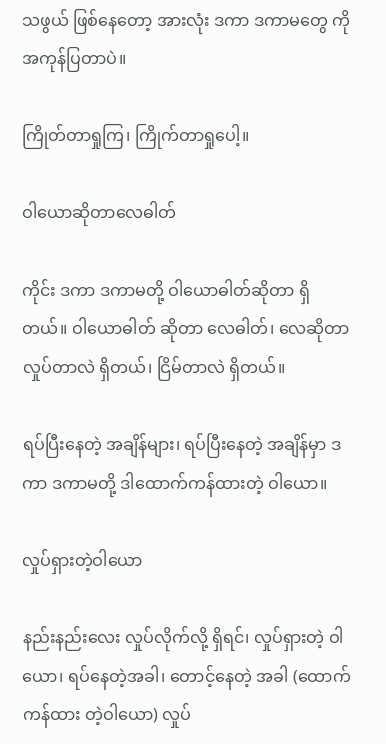သဖွယ် ဖြစ်နေတော့ အားလုံး ဒကာ ဒကာမတွေ ကို အကုန်ပြတာပဲ။

ကြိုတ်တာရှုကြ၊ ကြိုက်တာရှုပေါ့။

ဝါယောဆိုတာလေဓါတ်

ကိုင်း ဒကာ ဒကာမတို့ ဝါယောဓါတ်ဆိုတာ ရှိတယ်။ ဝါယောဓါတ် ဆိုတာ လေဓါတ်၊ လေဆိုတာ လှုပ်တာလဲ ရှိတယ်၊ ငြိမ်တာလဲ ရှိတယ်။

ရပ်ပြီးနေတဲ့ အချိန်များ၊ ရပ်ပြီးနေတဲ့ အချိန်မှာ ဒကာ ဒကာမတို့ ဒါထောက်ကန်ထားတဲ့ ဝါယော။

လှုပ်ရှားတဲ့ဝါယော

နည်းနည်းလေး လှုပ်လိုက်လို့ ရှိရင်၊ လှုပ်ရှားတဲ့ ဝါ ယော၊ ရပ်နေတဲ့အခါ၊ တောင့်နေတဲ့ အခါ (ထောက်ကန်ထား တဲ့ဝါယော) လှုပ်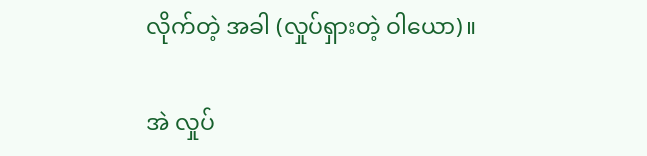လိုက်တဲ့ အခါ (လှုပ်ရှားတဲ့ ဝါယော)။

အဲ လှုပ်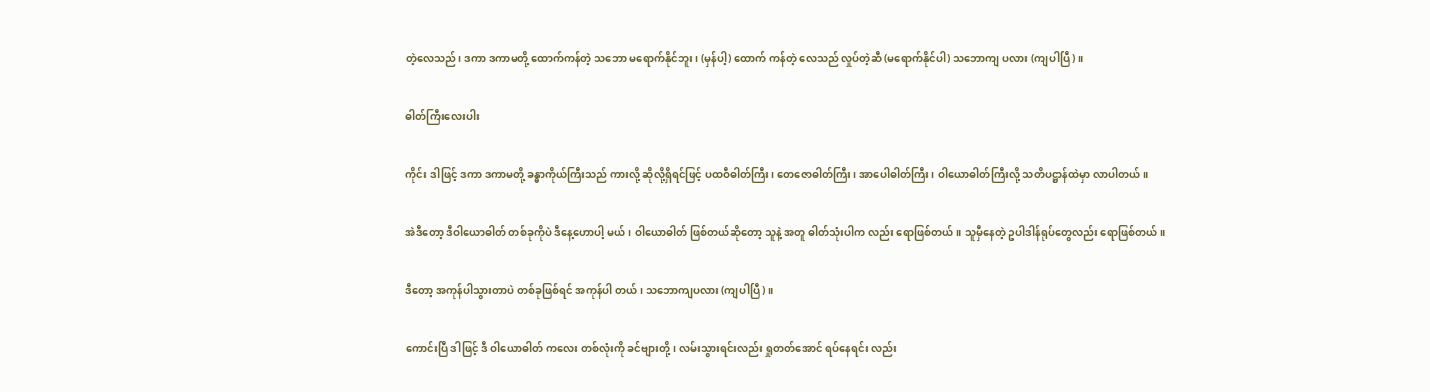တဲ့လေသည်၊ ဒကာ ဒကာမတို့ ထောက်ကန်တဲ့ သဘော မရောက်နိုင်ဘူး၊ (မှန်ပါ့) ထောက် ကန်တဲ့ လေသည် လှုပ်တဲ့ဆီ (မရောက်နိုင်ပါ) သဘောကျ ပလား (ကျပါပြီ)။

ဓါတ်ကြီးလေးပါး

ကိုင်း ဒါဖြင့် ဒကာ ဒကာမတို့ ခန္ဓာကိုယ်ကြီးသည် ကားလို့ ဆိုလို့ရှိရင်ဖြင့် ပထဝီဓါတ်ကြီး၊ တေဇောဓါတ်ကြီး၊ အာပေါဓါတ်ကြီး၊ ဝါယောဓါတ်ကြီးလို့ သတိပဋ္ဌာန်ထဲမှာ လာပါတယ်။

အဲဒီတော့ ဒီဝါယောဓါတ် တစ်ခုကိုပဲ ဒီနေ့ဟောပါ့ မယ်၊ ဝါယောဓါတ် ဖြစ်တယ်ဆိုတော့ သူနဲ့ အတူ ဓါတ်သုံးပါက လည်း ရောဖြစ်တယ်။ သူမှီနေတဲ့ ဥပါဒါန်ရုပ်တွေလည်း ရောဖြစ်တယ်။

ဒီတော့ အကုန်ပါသွားတာပဲ တစ်ခုဖြစ်ရင် အကုန်ပါ တယ်၊ သဘောကျပလား (ကျပါပြီ)။

ကောင်းပြီ ဒါဖြင့် ဒီ ဝါယောဓါတ် ကလေး တစ်လုံးကို ခင်ဗျားတို့၊ လမ်းသွားရင်းလည်း ရှုတတ်အောင် ရပ်နေရင်း လည်း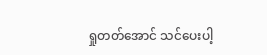ရှုတတ်အောင် သင်ပေးပါ့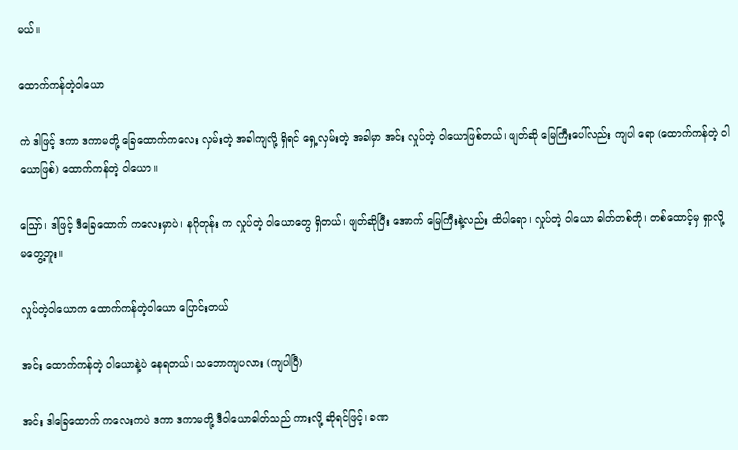မယ်။

ထောက်ကန်တဲ့ဝါယော

ကဲ ဒါဖြင့် ဒကာ ဒကာမတို့ ခြေထောက်ကလေး လှမ်းတဲ့ အခါကျလို့ ရှိရင် ရှေ့လှမ်းတဲ့ အခါမှာ အင်း လှုပ်တဲ့ ဝါယောဖြစ်တယ်၊ ဖျတ်ဆို မြေကြီးပေါ်လည်း ကျပါ ရော (ထောက်ကန်တဲ့ ဝါယောဖြစ်) ထောက်ကန်တဲ့ ဝါယော။

ဪ၊ ဒါဖြင့် ဒီခြေထောက် ကလေးမှာပဲ၊ နဂိုတုန်း က လှုပ်တဲ့ ဝါယောတွေ ရှိတယ်၊ ဖျတ်ဆိုပြီး အောက် မြေကြီးနဲ့လည်း ထိပါရော၊ လှုပ်တဲ့ ဝါယော ဓါတ်တစ်တို၊ တစ်ထောင့်မှ ရှာလို့ မတွေ့ဘူး။

လှုပ်တဲ့ဝါယောက ထောက်ကန်တဲ့ဝါယော ပြောင်းတယ်

အင်း ထောက်ကန်တဲ့ ဝါယောနဲ့ပဲ နေရတယ်၊ သဘောကျပလား (ကျပါပြီ)

အင်း ဒါခြေထောက် ကလေးကပဲ ဒကာ ဒကာမတို့ ဒီဝါယောဓါတ်သည် ကားလို့ ဆိုရင်ဖြင့်၊ ခဏ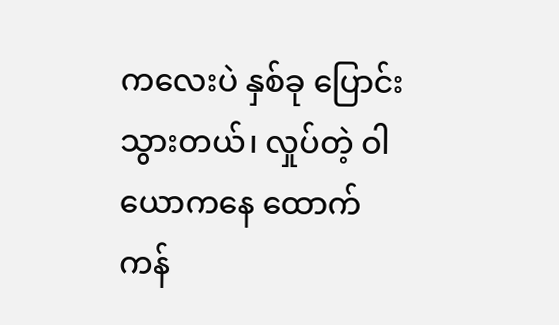ကလေးပဲ နှစ်ခု ပြောင်းသွားတယ်၊ လှုပ်တဲ့ ဝါယောကနေ ထောက်ကန်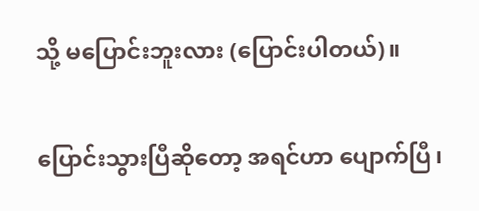သို့ မပြောင်းဘူးလား (ပြောင်းပါတယ်)။

ပြောင်းသွားပြီဆိုတော့ အရင်ဟာ ပျောက်ပြီ၊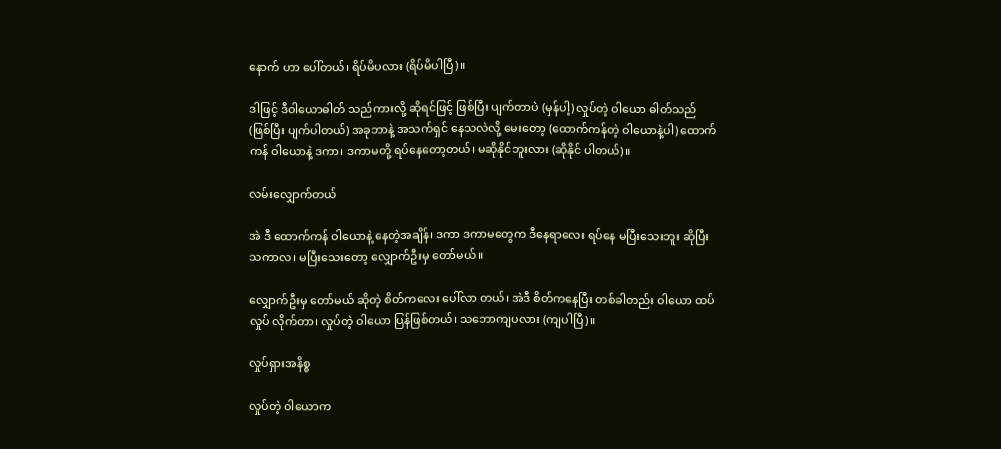နောက် ဟာ ပေါ်တယ်၊ ရိပ်မိပလား (ရိပ်မိပါပြီ)။

ဒါဖြင့် ဒီဝါယောဓါတ် သည်ကားလို့ ဆိုရင်ဖြင့် ဖြစ်ပြီး ပျက်တာပဲ (မှန်ပါ့) လှုပ်တဲ့ ဝါယော ဓါတ်သည် (ဖြစ်ပြီး ပျက်ပါတယ်) အခုဘာနဲ့ အသက်ရှင် နေသလဲလို့ မေးတော့ (ထောက်ကန်တဲ့ ဝါယောနဲ့ပါ) ထောက်ကန် ဝါယောနဲ့ ဒကာ၊ ဒကာမတို့ ရပ်နေတော့တယ်၊ မဆိုနိုင်ဘူးလား (ဆိုနိုင် ပါတယ်)။

လမ်းလျှောက်တယ်

အဲ ဒီ ထောက်ကန် ဝါယောနဲ့ နေတဲ့အချိန်၊ ဒကာ ဒကာမတွေက ဒီနေရာလေး ရပ်နေ မပြီးသေးဘူး ဆိုပြီး သကာလ၊ မပြီးသေးတော့ လျှောက်ဦးမှ တော်မယ်။

လျှောက်ဦးမှ တော်မယ် ဆိုတဲ့ စိတ်ကလေး ပေါ်လာ တယ်၊ အဲဒီ စိတ်ကနေပြီး တစ်ခါတည်း ဝါယော ထပ်လှုပ် လိုက်တာ၊ လှုပ်တဲ့ ဝါယော ပြန်ဖြစ်တယ်၊ သဘောကျပလား (ကျပါပြီ)။

လှုပ်ရှားအနိစ္စ

လှုပ်တဲ့ ဝါယောက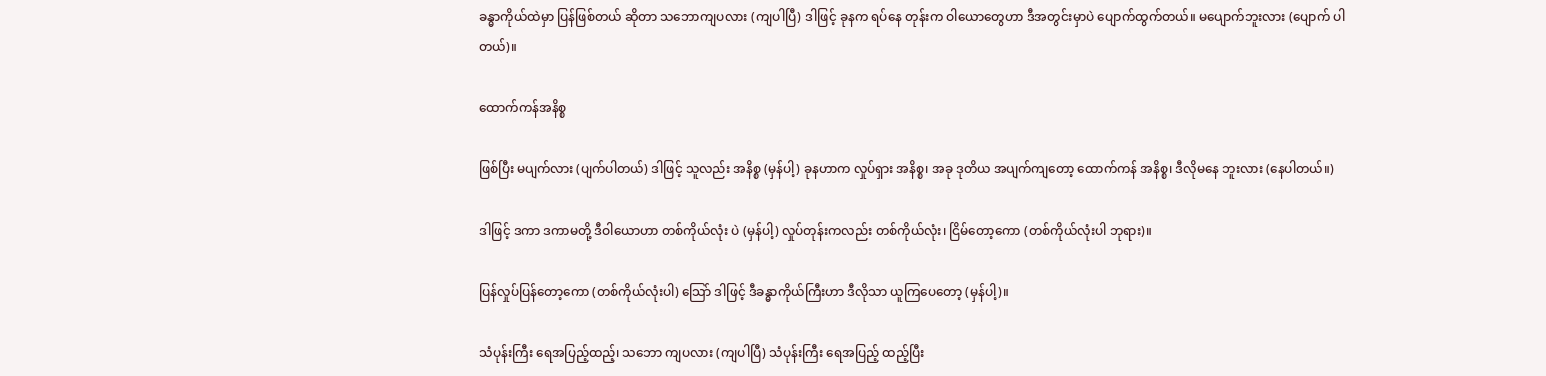ခန္ဓာကိုယ်ထဲမှာ ပြန်ဖြစ်တယ် ဆိုတာ သဘောကျပလား (ကျပါပြီ) ဒါဖြင့် ခုနက ရပ်နေ တုန်းက ဝါယောတွေဟာ ဒီအတွင်းမှာပဲ ပျောက်ထွက်တယ်။ မပျောက်ဘူးလား (ပျောက် ပါတယ်)။

ထောက်ကန်အနိစ္စ

ဖြစ်ပြီး မပျက်လား (ပျက်ပါတယ်) ဒါဖြင့် သူလည်း အနိစ္စ (မှန်ပါ့) ခုနဟာက လှုပ်ရှား အနိစ္စ၊ အခု ဒုတိယ အပျက်ကျတော့ ထောက်ကန် အနိစ္စ၊ ဒီလိုမနေ ဘူးလား (နေပါတယ်။)

ဒါဖြင့် ဒကာ ဒကာမတို့ ဒီဝါယောဟာ တစ်ကိုယ်လုံး ပဲ (မှန်ပါ့) လှုပ်တုန်းကလည်း တစ်ကိုယ်လုံး၊ ငြိမ်တော့ကော (တစ်ကိုယ်လုံးပါ ဘုရား)။

ပြန်လှုပ်ပြန်တော့ကော (တစ်ကိုယ်လုံးပါ) သြော် ဒါဖြင့် ဒီခန္ဓာကိုယ်ကြီးဟာ ဒီလိုသာ ယူကြပေတော့ (မှန်ပါ့)။

သံပုန်းကြီး ရေအပြည့်ထည့်၊ သဘော ကျပလား (ကျပါပြီ) သံပုန်းကြီး ရေအပြည့် ထည့်ပြီး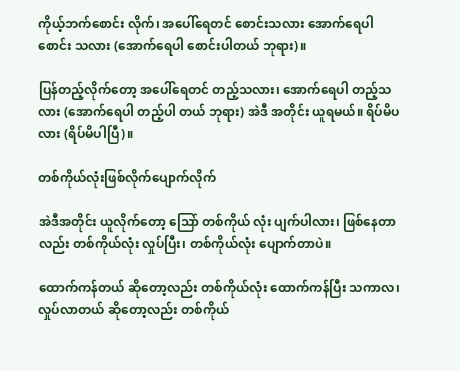ကိုယ့်ဘက်စောင်း လိုက်၊ အပေါ်ရေတင် စောင်းသလား အောက်ရေပါစောင်း သလား (အောက်ရေပါ စောင်းပါတယ် ဘုရား)။

ပြန်တည့်လိုက်တော့ အပေါ်ရေတင် တည့်သလား၊ အောက်ရေပါ တည့်သလား (အောက်ရေပါ တည့်ပါ တယ် ဘုရား) အဲဒီ အတိုင်း ယူရမယ်။ ရိပ်မိပလား (ရိပ်မိပါပြီ)။

တစ်ကိုယ်လုံးဖြစ်လိုက်ပျောက်လိုက်

အဲဒီအတိုင်း ယူလိုက်တော့ သြော် တစ်ကိုယ် လုံး ပျက်ပါလား၊ ဖြစ်နေတာလည်း တစ်ကိုယ်လုံး လှုပ်ပြီး၊ တစ်ကိုယ်လုံး ပျောက်တာပဲ။

ထောက်ကန်တယ် ဆိုတော့လည်း တစ်ကိုယ်လုံး ထောက်ကန်ပြီး သကာလ၊ လှုပ်လာတယ် ဆိုတော့လည်း တစ်ကိုယ်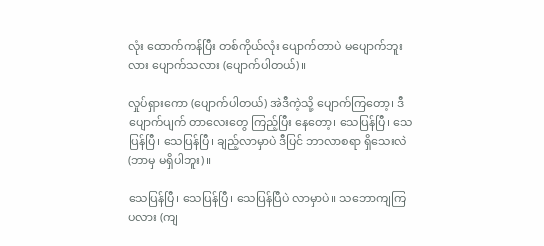လုံး ထောက်ကန်ပြီး တစ်ကိုယ်လုံး ပျောက်တာပဲ မပျောက်ဘူးလား ပျောက်သလား (ပျောက်ပါတယ်)။

လှုပ်ရှားကော (ပျောက်ပါတယ်) အဲဒီကဲ့သို့ ပျောက်ကြတော့၊ ဒီပျောက်ပျက် တာလေးတွေ ကြည့်ပြီး နေတော့၊ သေပြန်ပြီ၊ သေပြန်ပြီ၊ သေပြန်ပြီ၊ ချည့်လာမှာပဲ ဒီပြင် ဘာလာစရာ ရှိသေးလဲ (ဘာမှ မရှိပါဘူး)။

သေပြန်ပြီ၊ သေပြန်ပြီ၊ သေပြန်ပြီပဲ လာမှာပဲ။ သဘောကျကြပလား (ကျ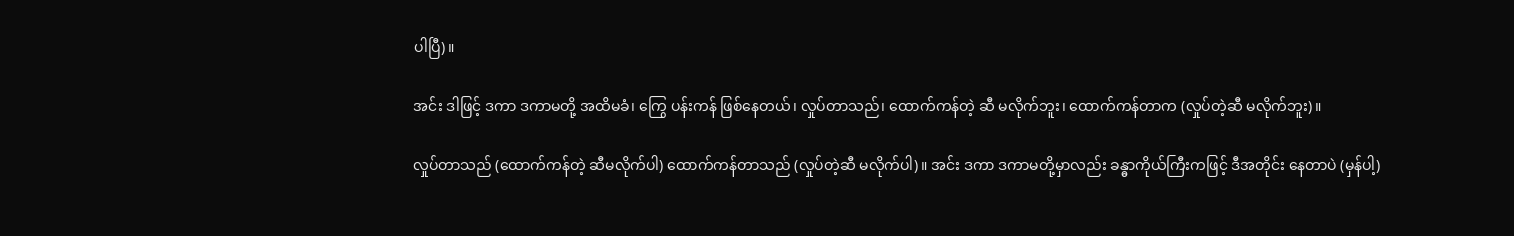ပါပြီ)။

အင်း ဒါဖြင့် ဒကာ ဒကာမတို့ အထိမခံ၊ ကြွေ ပန်းကန် ဖြစ်နေတယ်၊ လှုပ်တာသည်၊ ထောက်ကန်တဲ့ ဆီ မလိုက်ဘူး၊ ထောက်ကန်တာက (လှုပ်တဲ့ဆီ မလိုက်ဘူး)။

လှုပ်တာသည် (ထောက်ကန်တဲ့ ဆီမလိုက်ပါ) ထောက်ကန်တာသည် (လှုပ်တဲ့ဆီ မလိုက်ပါ)။ အင်း ဒကာ ဒကာမတို့မှာလည်း ခန္ဓာကိုယ်ကြီးကဖြင့် ဒီအတိုင်း နေတာပဲ (မှန်ပါ့)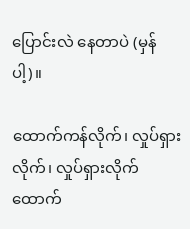ပြောင်းလဲ နေတာပဲ (မှန်ပါ့)။

ထောက်ကန်လိုက်၊ လှုပ်ရှားလိုက်၊ လှုပ်ရှားလိုက် ထောက်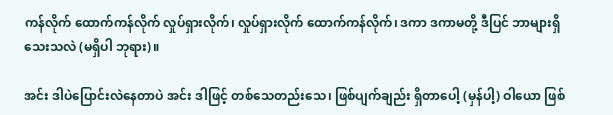ကန်လိုက် ထောက်ကန်လိုက် လှုပ်ရှားလိုက်၊ လှုပ်ရှားလိုက် ထောက်ကန်လိုက်၊ ဒကာ ဒကာမတို့ ဒီပြင် ဘာများရှိသေးသလဲ (မရှိပါ ဘုရား)။

အင်း ဒါပဲပြောင်းလဲနေတာပဲ အင်း ဒါဖြင့် တစ်သေတည်းသေ၊ ဖြစ်ပျက်ချည်း ရှိတာပေါ့ (မှန်ပါ့) ဝါယော ဖြစ်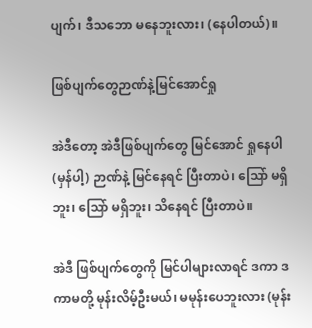ပျက်၊ ဒီသဘော မနေဘူးလား၊ (နေပါတယ်)။

ဖြစ်ပျက်တွေဉာဏ်နဲ့မြင်အောင်ရှု

အဲဒီတော့ အဲဒီဖြစ်ပျက်တွေ မြင်အောင် ရှုနေပါ (မှန်ပါ့) ဉာဏ်နဲ့ မြင်နေရင် ပြီးတာပဲ၊ သြော် မရှိဘူး၊ သြော် မရှိဘူး၊ သိနေရင် ပြီးတာပဲ။

အဲဒီ ဖြစ်ပျက်တွေကို မြင်ပါများလာရင် ဒကာ ဒကာမတို့ မုန်းလိမ့်ဦးမယ်၊ မမုန်းပေဘူးလား (မုန်း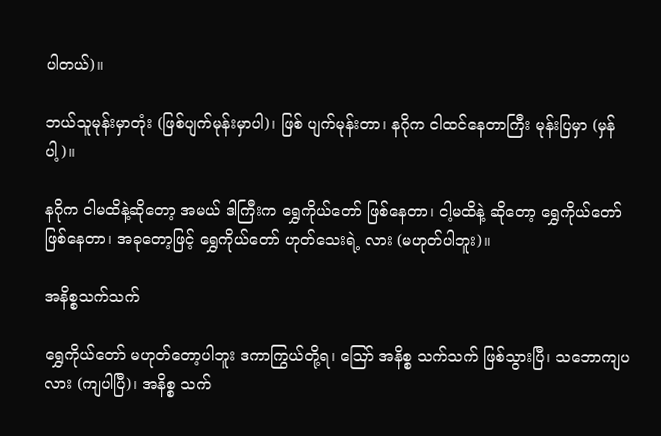ပါတယ်)။

ဘယ်သူမုန်းမှာတုံး (ဖြစ်ပျက်မုန်းမှာပါ)၊ ဖြစ် ပျက်မုန်းတာ၊ နဂိုက ငါထင်နေတာကြီး မုန်းပြမှာ (မှန်ပါ့)။

နဂိုက ငါမထိနဲ့ဆိုတော့ အမယ် ဒါကြီးက ရွှေကိုယ်တော် ဖြစ်နေတာ၊ ငါ့မထိနဲ့ ဆိုတော့ ရွှေကိုယ်တော် ဖြစ်နေတာ၊ အခုတော့ဖြင့် ရွှေကိုယ်တော် ဟုတ်သေးရဲ့ လား (မဟုတ်ပါဘူး)။

အနိစ္စသက်သက်

ရွှေကိုယ်တော် မဟုတ်တော့ပါဘူး ဒကာကြွယ်တို့ရ၊ ဪ အနိစ္စ သက်သက် ဖြစ်သွားပြီ၊ သဘောကျပလား (ကျပါပြီ)၊ အနိစ္စ သက်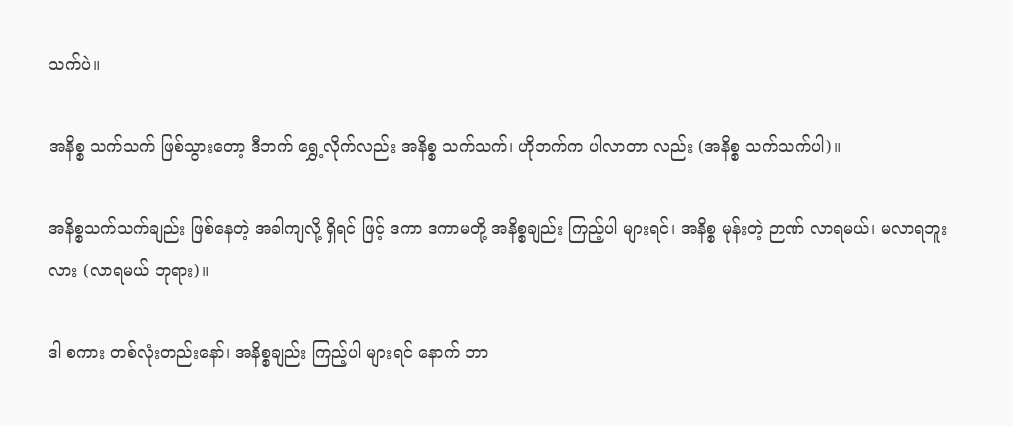သက်ပဲ။

အနိစ္စ သက်သက် ဖြစ်သွားတော့ ဒီဘက် ရွှေ့လိုက်လည်း အနိစ္စ သက်သက်၊ ဟိုဘက်က ပါလာတာ လည်း (အနိစ္စ သက်သက်ပါ)။

အနိစ္စသက်သက်ချည်း ဖြစ်နေတဲ့ အခါကျလို့ ရှိရင် ဖြင့် ဒကာ ဒကာမတို့ အနိစ္စချည်း ကြည့်ပါ များရင်၊ အနိစ္စ မုန်းတဲ့ ဉာဏ် လာရမယ်၊ မလာရဘူးလား (လာရမယ် ဘုရား)။

ဒါ စကား တစ်လုံးတည်းနော်၊ အနိစ္စချည်း ကြည့်ပါ များရင် နောက် ဘာ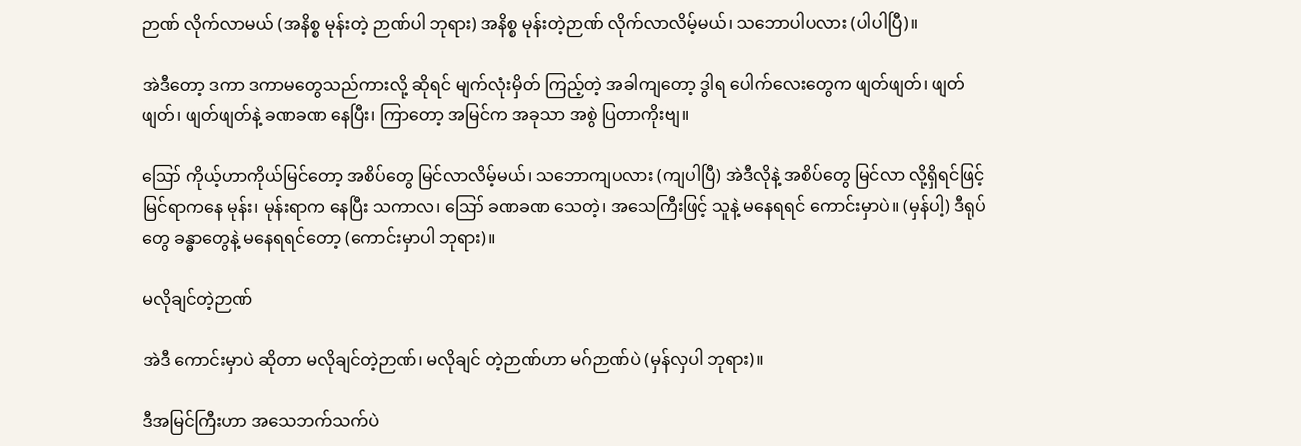ဉာဏ် လိုက်လာမယ် (အနိစ္စ မုန်းတဲ့ ဉာဏ်ပါ ဘုရား) အနိစ္စ မုန်းတဲ့ဉာဏ် လိုက်လာလိမ့်မယ်၊ သဘောပါပလား (ပါပါပြီ)။

အဲဒီတော့ ဒကာ ဒကာမတွေသည်ကားလို့ ဆိုရင် မျက်လုံးမှိတ် ကြည့်တဲ့ အခါကျတော့ ဒွါရ ပေါက်လေးတွေက ဖျတ်ဖျတ်၊ ဖျတ်ဖျတ်၊ ဖျတ်ဖျတ်နဲ့ ခဏခဏ နေပြီး၊ ကြာတော့ အမြင်က အခုသာ အစွဲ ပြတာကိုးဗျ။

ဪ ကိုယ့်ဟာကိုယ်မြင်တော့ အစိပ်တွေ မြင်လာလိမ့်မယ်၊ သဘောကျပလား (ကျပါပြီ) အဲဒီလိုနဲ့ အစိပ်တွေ မြင်လာ လို့ရှိရင်ဖြင့် မြင်ရာကနေ မုန်း၊ မုန်းရာက နေပြီး သကာလ၊ ဪ ခဏခဏ သေတဲ့၊ အသေကြီးဖြင့် သူနဲ့ မနေရရင် ကောင်းမှာပဲ။ (မှန်ပါ့) ဒီရုပ်တွေ ခန္ဓာတွေနဲ့ မနေရရင်တော့ (ကောင်းမှာပါ ဘုရား)။

မလိုချင်တဲ့ဉာဏ်

အဲဒီ ကောင်းမှာပဲ ဆိုတာ မလိုချင်တဲ့ဉာဏ်၊ မလိုချင် တဲ့ဉာဏ်ဟာ မဂ်ဉာဏ်ပဲ (မှန်လှပါ ဘုရား)။

ဒီအမြင်ကြီးဟာ အသေဘက်သက်ပဲ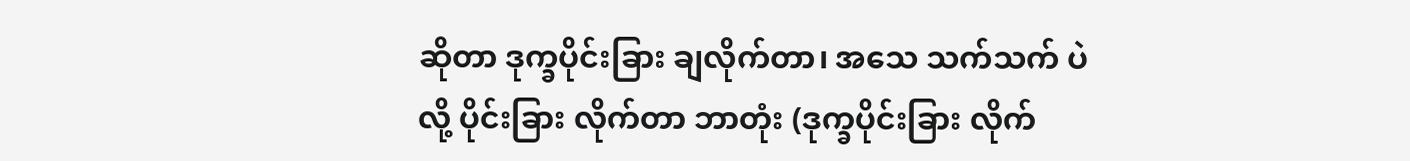ဆိုတာ ဒုက္ခပိုင်းခြား ချလိုက်တာ၊ အသေ သက်သက် ပဲလို့ ပိုင်းခြား လိုက်တာ ဘာတုံး (ဒုက္ခပိုင်းခြား လိုက်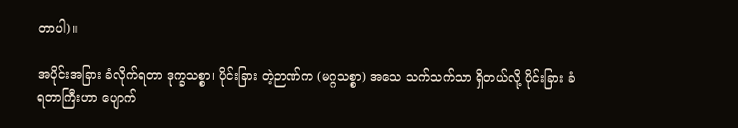တာပါ)။

အပိုင်းအခြား ခံလိုက်ရတာ ဒုက္ခသစ္စာ၊ ပိုင်းခြား တဲ့ဉာဏ်က (မဂ္ဂသစ္စာ) အသေ သက်သက်သာ ရှိတယ်လို့ ပိုင်းခြား ခံရတာကြီးဟာ ပျောက်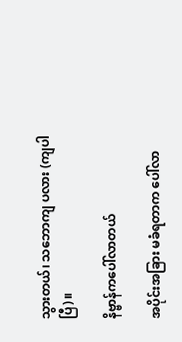သွားတယ်၊ သဘောကျ ပလား (ကျပါပြီ)။

နိဗ္ဗာန်ကပေါ်လာတယ်

အပိုင်းအခြား မခံရတာက ပေါ်လာ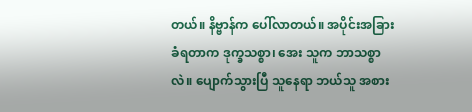တယ်။ နိဗ္ဗာန်က ပေါ်လာတယ်။ အပိုင်းအခြား ခံရတာက ဒုက္ခသစ္စာ၊ အေး သူက ဘာသစ္စာလဲ။ ပျောက်သွားပြီ သူနေရာ ဘယ်သူ အစား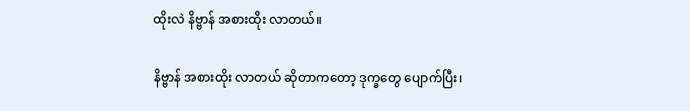ထိုးလဲ နိဗ္ဗာန် အစားထိုး လာတယ်။

နိဗ္ဗာန် အစားထိုး လာတယ် ဆိုတာကတော့ ဒုက္ခတွေ ပျောက်ပြီး၊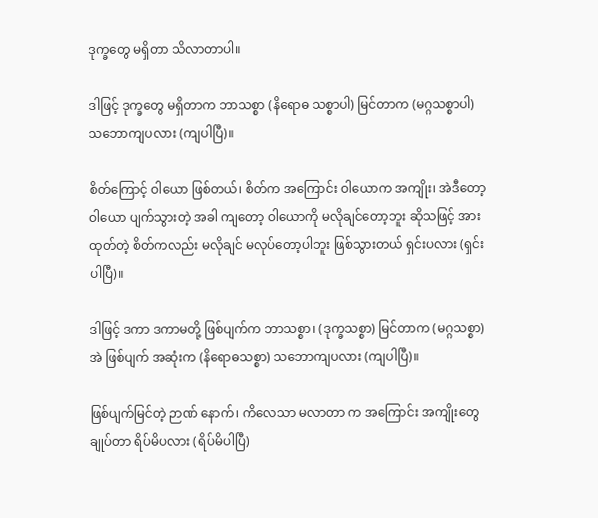ဒုက္ခတွေ မရှိတာ သိလာတာပါ။

ဒါဖြင့် ဒုက္ခတွေ မရှိတာက ဘာသစ္စာ (နိရောဓ သစ္စာပါ) မြင်တာက (မဂ္ဂသစ္စာပါ) သဘောကျပလား (ကျပါပြီ)။

စိတ်ကြောင့် ဝါယော ဖြစ်တယ်၊ စိတ်က အကြောင်း ဝါယောက အကျိုး၊ အဲဒီတော့ ဝါယော ပျက်သွားတဲ့ အခါ ကျတော့ ဝါယောကို မလိုချင်တော့ဘူး ဆိုသဖြင့် အားထုတ်တဲ့ စိတ်ကလည်း မလိုချင် မလုပ်တော့ပါဘူး ဖြစ်သွားတယ် ရှင်းပလား (ရှင်းပါပြီ)။

ဒါဖြင့် ဒကာ ဒကာမတို့ ဖြစ်ပျက်က ဘာသစ္စာ၊ (ဒုက္ခသစ္စာ) မြင်တာက (မဂ္ဂသစ္စာ) အဲ ဖြစ်ပျက် အဆုံးက (နိရောဓသစ္စာ) သဘောကျပလား (ကျပါပြီ)။

ဖြစ်ပျက်မြင်တဲ့ ဉာဏ် နောက်၊ ကိလေသာ မလာတာ က အကြောင်း အကျိုးတွေ ချုပ်တာ ရိပ်မိပလား (ရိပ်မိပါပြီ)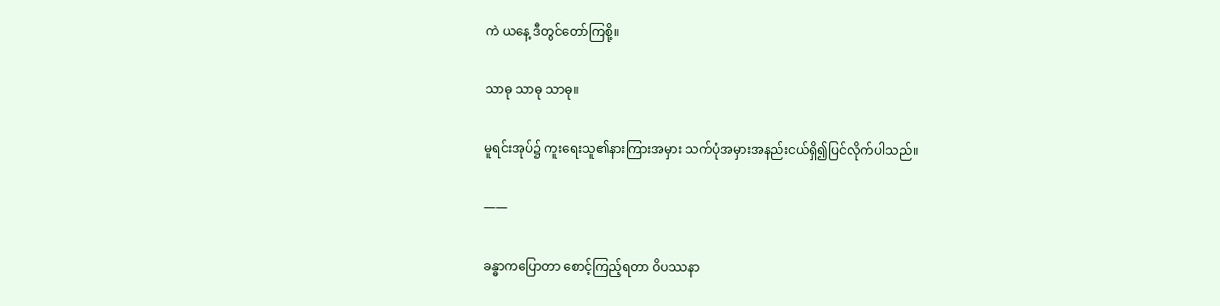ကဲ ယနေ့ ဒီတွင်တော်ကြစို့။

သာဓု သာဓု သာဓု။

မူရင်းအုပ်၌ ကူးရေးသူ၏နားကြားအမှား သက်ပုံအမှားအနည်းငယ်ရှိ၍ပြင်လိုက်ပါသည်။

——

ခန္ဓာကပြောတာ စောင့်ကြည့်ရတာ ဝိပဿနာ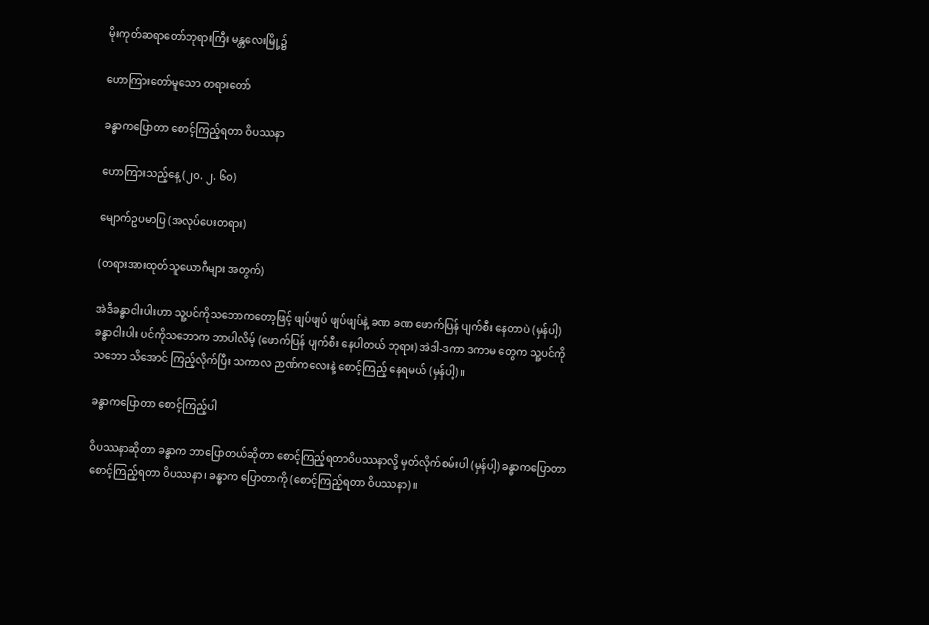မိုးကုတ်ဆရာတော်ဘုရားကြီး မန္တလေးမြို့၌

ဟောကြားတော်မူသော တရားတော်

ခန္ဓာကပြောတာ စောင့်ကြည့်ရတာ ဝိပဿနာ

ဟောကြားသည့်နေ့ (၂၀. ၂. ၆၀)

မျောက်ဥပမာပြ (အလုပ်ပေးတရား)

(တရားအားထုတ်သူယောဂီများ အတွက်)

အဲဒီခန္ဓာငါးပါးဟာ သူ့ပင်ကိုသဘောကတော့ဖြင့် ဖျပ်ဖျပ် ဖျပ်ဖျပ်နဲ့ ခဏ ခဏ ဖောက်ပြန် ပျက်စီး နေတာပဲ (မှန်ပါ့) ခန္ဓာငါးပါး ပင်ကိုသဘောက ဘာပါလိမ့် (ဖောက်ပြန် ပျက်စီး နေပါတယ် ဘုရား) အဲဒါ-ဒကာ ဒကာမ တွေက သူ့ပင်ကို သဘော သိအောင် ကြည့်လိုက်ပြီး သကာလ ဉာဏ်ကလေးနဲ့ စောင့်ကြည့် နေရမယ် (မှန်ပါ့)။

ခန္ဓာကပြောတာ စောင့်ကြည့်ပါ

ဝိပဿနာဆိုတာ ခန္ဓာက ဘာပြောတယ်ဆိုတာ စောင့်ကြည့်ရတာဝိပဿနာလို့ မှတ်လိုက်စမ်းပါ (မှန်ပါ့) ခန္ဓာကပြောတာစောင့်ကြည့်ရတာ ဝိပဿနာ၊ ခန္ဓာက ပြောတာကို (စောင့်ကြည့်ရတာ ဝိပဿနာ)။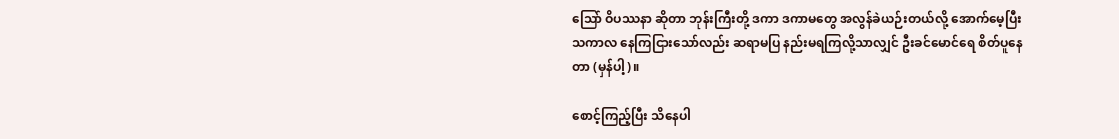သြော် ဝိပဿနာ ဆိုတာ ဘုန်းကြီးတို့ ဒကာ ဒကာမတွေ အလွန်ခဲယဉ်းတယ်လို့ အောက်မေ့ပြီး သကာလ နေကြငြားသော်လည်း ဆရာမပြ နည်းမရကြလို့သာလျှင် ဦးခင်မောင်ရေ စိတ်ပူနေတာ (မှန်ပါ့)။

စောင့်ကြည့်ပြီး သိနေပါ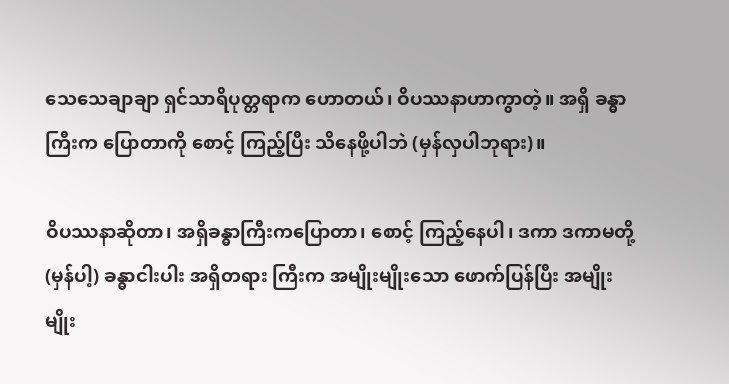သေသေချာချာ ရှင်သာရိပုတ္တရာက ဟောတယ်၊ ဝိပဿနာဟာကွာတဲ့။ အရှိ ခန္ဓာကြီးက ပြောတာကို စောင့် ကြည့်ပြီး သိနေဖို့ပါဘဲ (မှန်လှပါဘုရား)။

ဝိပဿနာဆိုတာ၊ အရှိခန္ဓာကြီးကပြောတာ၊ စောင့် ကြည့်နေပါ၊ ဒကာ ဒကာမတို့ (မှန်ပါ့) ခန္ဓာငါးပါး အရှိတရား ကြီးက အမျိုးမျိုးသော ဖောက်ပြန်ပြီး အမျိုးမျိုး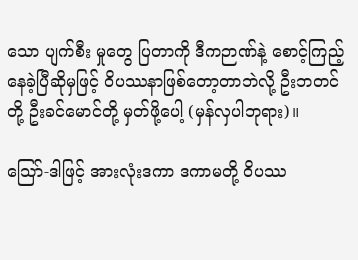သော ပျက်စီး မှုတွေ ပြတာကို ဒီကဉာဏ်နဲ့ စောင့်ကြည့်နေခဲ့ပြီဆိုမှဖြင့် ဝိပဿနာဖြစ်တော့တာဘဲလို့ ဦးဘတင်တို့ ဦးခင်မောင်တို့ မှတ်ဖို့ပေါ့ (မှန်လှပါဘုရား)။

သြော်-ဒါဖြင့် အားလုံးဒကာ ဒကာမတို့ ဝိပဿ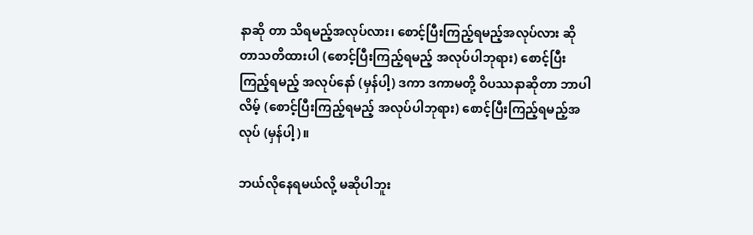နာဆို တာ သိရမည့်အလုပ်လား၊ စောင့်ပြီးကြည့်ရမည့်အလုပ်လား ဆိုတာသတိထားပါ (စောင့်ပြီးကြည့်ရမည့် အလုပ်ပါဘုရား) စောင့်ပြီးကြည့်ရမည့် အလုပ်နော် (မှန်ပါ့) ဒကာ ဒကာမတို့ ဝိပဿနာဆိုတာ ဘာပါလိမ့် (စောင့်ပြီးကြည့်ရမည့် အလုပ်ပါဘုရား) စောင့်ပြီးကြည့်ရမည့်အလုပ် (မှန်ပါ့)။

ဘယ်လိုနေရမယ်လို့ မဆိုပါဘူး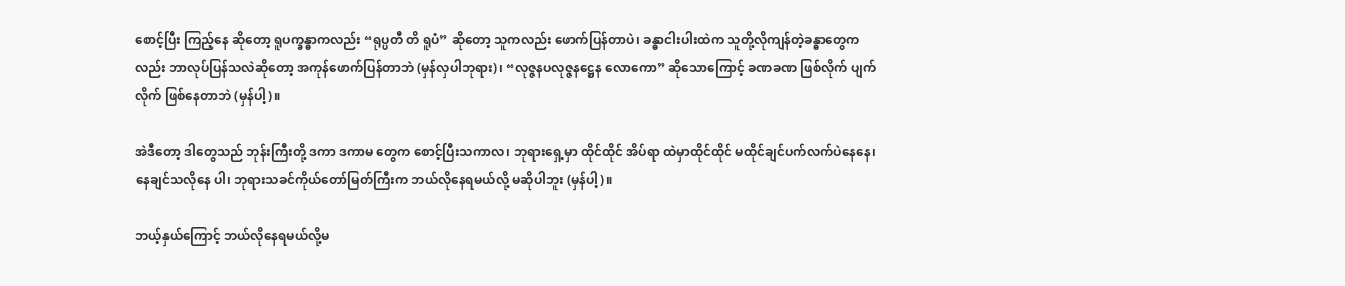စောင့်ပြီး ကြည့်နေ ဆိုတော့ ရူပက္ခန္ဓာကလည်း “ရုပ္ပတီ တိ ရူပံ” ဆိုတော့ သူကလည်း ဖောက်ပြန်တာပဲ၊ ခန္ဓာငါးပါးထဲက သူတို့လိုကျန်တဲ့ခန္ဓာတွေကလည်း ဘာလုပ်ပြန်သလဲဆိုတော့ အကုန်ဖောက်ပြန်တာဘဲ (မှန်လှပါဘုရား)၊ “လုဇ္ဇနပလုဇ္ဇနဋ္ဌေန လောကော” ဆိုသောကြောင့် ခဏခဏ ဖြစ်လိုက် ပျက်လိုက် ဖြစ်နေတာဘဲ (မှန်ပါ့)။

အဲဒီတော့ ဒါတွေသည် ဘုန်းကြီးတို့ ဒကာ ဒကာမ တွေက စောင့်ပြီးသကာလ၊ ဘုရားရှေ့မှာ ထိုင်ထိုင် အိပ်ရာ ထဲမှာထိုင်ထိုင် မထိုင်ချင်ပက်လက်ပဲနေနေ၊ နေချင်သလိုနေ ပါ၊ ဘုရားသခင်ကိုယ်တော်မြတ်ကြီးက ဘယ်လိုနေရမယ်လို့ မဆိုပါဘူး (မှန်ပါ့)။

ဘယ့်နှယ်ကြောင့် ဘယ်လိုနေရမယ်လို့မ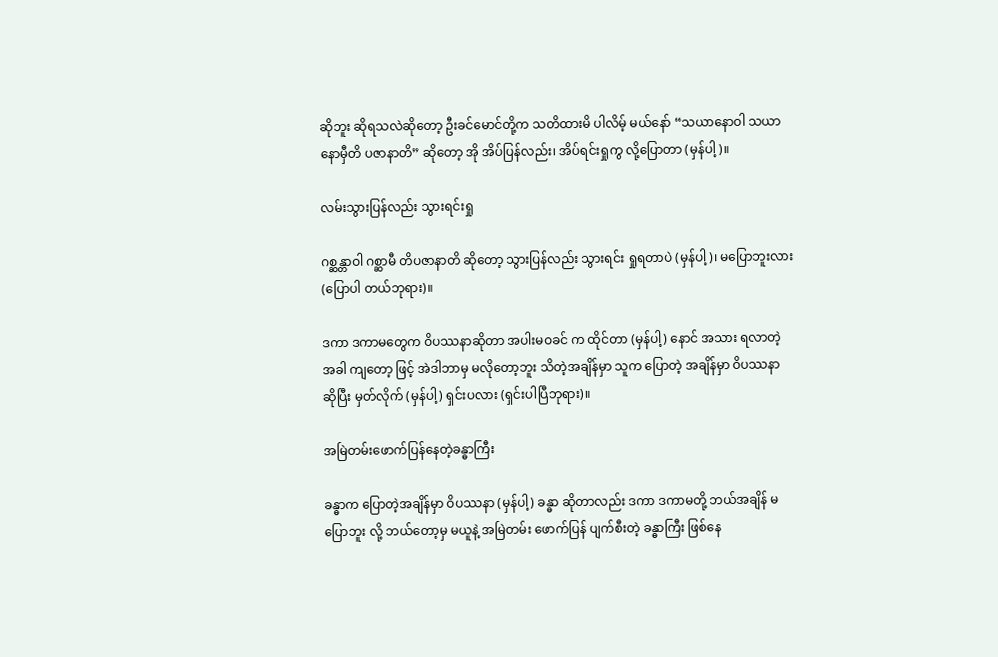ဆိုဘူး ဆိုရသလဲဆိုတော့ ဦးခင်မောင်တို့က သတိထားမိ ပါလိမ့် မယ်နော် “သယာနောဝါ သယာနောမှီတိ ပဇာနာတိ” ဆိုတော့ အို အိပ်ပြန်လည်း၊ အိပ်ရင်းရှုကွ လို့ပြောတာ (မှန်ပါ့)။

လမ်းသွားပြန်လည်း သွားရင်းရှု

ဂစ္ဆန္တာဝါ ဂစ္ဆာမီ တိပဇာနာတိ ဆိုတော့ သွားပြန်လည်း သွားရင်း ရှုရတာပဲ (မှန်ပါ့)၊ မပြောဘူးလား (ပြောပါ တယ်ဘုရား)။

ဒကာ ဒကာမတွေက ဝိပဿနာဆိုတာ အပါးမဝခင် က ထိုင်တာ (မှန်ပါ့) နောင် အသား ရလာတဲ့ အခါ ကျတော့ ဖြင့် အဲဒါဘာမှ မလိုတော့ဘူး သိတဲ့အချိန်မှာ သူက ပြောတဲ့ အချိန်မှာ ဝိပဿနာ ဆိုပြီး မှတ်လိုက် (မှန်ပါ့) ရှင်းပလား (ရှင်းပါပြီဘုရား)။

အမြဲတမ်းဖောက်ပြန်နေတဲ့ခန္ဓာကြီး

ခန္ဓာက ပြောတဲ့အချိန်မှာ ဝိပဿနာ (မှန်ပါ့) ခန္ဓာ ဆိုတာလည်း ဒကာ ဒကာမတို့ ဘယ်အချိန် မပြောဘူး လို့ ဘယ်တော့မှ မယူနဲ့ အမြဲတမ်း ဖောက်ပြန် ပျက်စီးတဲ့ ခန္ဓာကြီး ဖြစ်နေ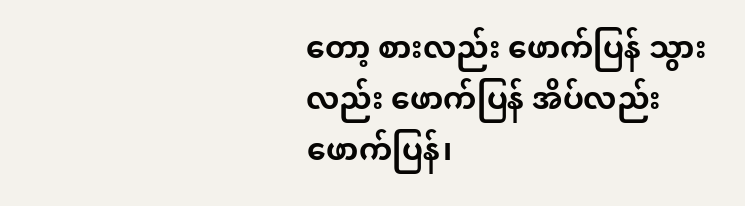တော့ စားလည်း ဖောက်ပြန် သွားလည်း ဖောက်ပြန် အိပ်လည်း ဖောက်ပြန်၊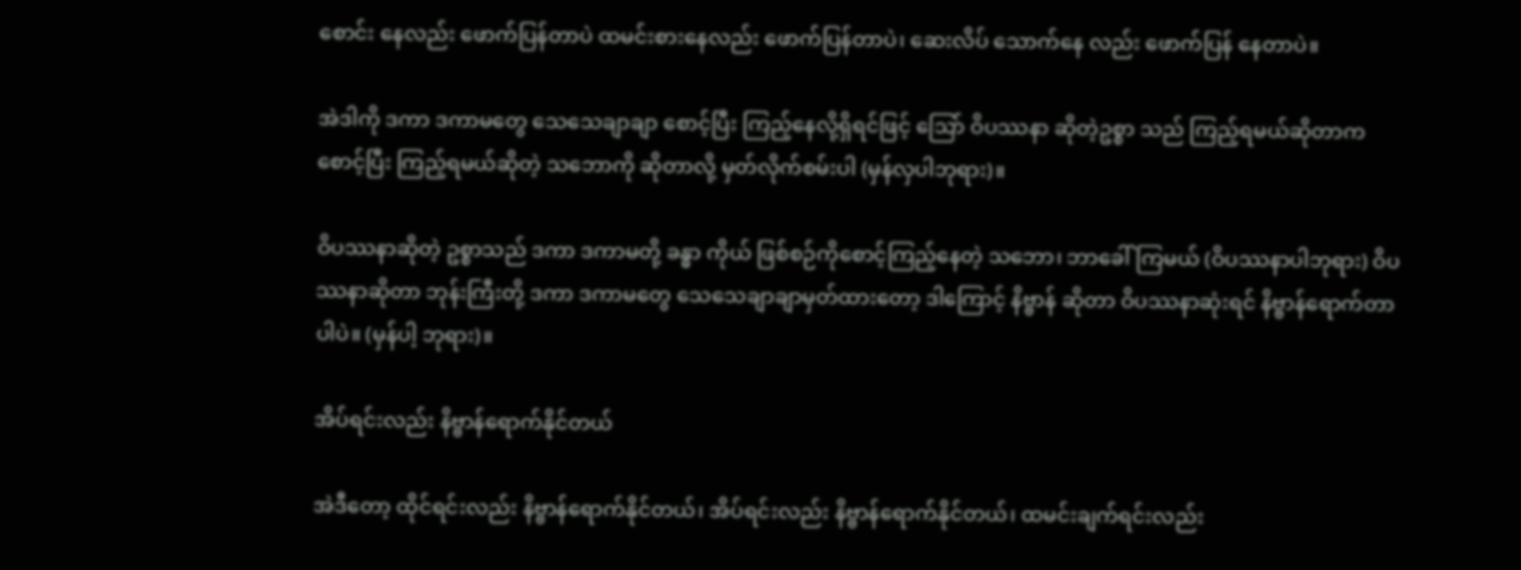စောင်း နေလည်း ဖောက်ပြန်တာပဲ ထမင်းစားနေလည်း ဖောက်ပြန်တာပဲ၊ ဆေးလိပ် သောက်နေ လည်း ဖောက်ပြန် နေတာပဲ။

အဲဒါကို ဒကာ ဒကာမတွေ သေသေချာချာ စောင့်ပြီး ကြည့်နေလို့ရှိရင်ဖြင့် သြော် ဝိပဿနာ ဆိုတဲ့ဥစ္စာ သည် ကြည့်ရမယ်ဆိုတာက စောင့်ပြီး ကြည့်ရမယ်ဆိုတဲ့ သဘောကို ဆိုတာလို့ မှတ်လိုက်စမ်းပါ (မှန်လှပါဘုရား)။

ဝိပဿနာဆိုတဲ့ ဥစ္စာသည် ဒကာ ဒကာမတို့ ခန္ဓာ ကိုယ် ဖြစ်စဉ်ကိုစောင့်ကြည့်နေတဲ့ သဘော၊ ဘာခေါ်ကြမယ် (ဝိပဿနာပါဘုရား) ဝိပဿနာဆိုတာ ဘုန်းကြီးတို့ ဒကာ ဒကာမတွေ သေသေချာချာမှတ်ထားတော့ ဒါကြောင့် နိဗ္ဗာန် ဆိုတာ ဝိပဿနာဆုံးရင် နိဗ္ဗာန်ရောက်တာပါပဲ။ (မှန်ပါ့ ဘုရား)။

အိပ်ရင်းလည်း နိဗ္ဗာန်ရောက်နိုင်တယ်

အဲဒီတော့ ထိုင်ရင်းလည်း နိဗ္ဗာန်ရောက်နိုင်တယ်၊ အိပ်ရင်းလည်း နိဗ္ဗာန်ရောက်နိုင်တယ်၊ ထမင်းချက်ရင်းလည်း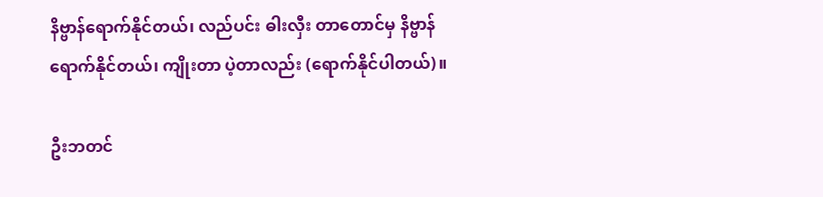နိဗ္ဗာန်ရောက်နိုင်တယ်၊ လည်ပင်း ဓါးလှီး တာတောင်မှ နိဗ္ဗာန် ရောက်နိုင်တယ်၊ ကျိုးတာ ပဲ့တာလည်း (ရောက်နိုင်ပါတယ်)။

ဦးဘတင်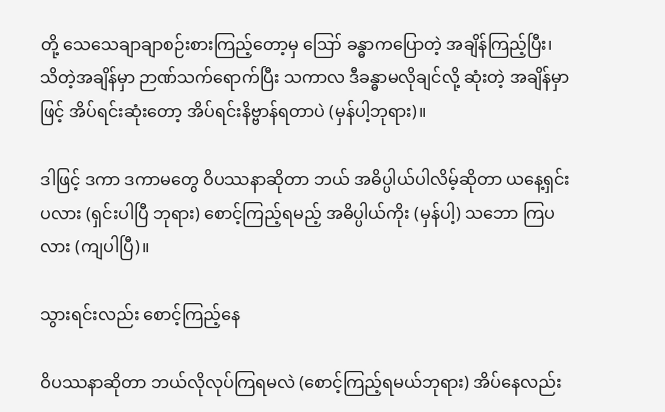တို့ သေသေချာချာစဉ်းစားကြည့်တော့မှ ဪ ခန္ဓာကပြောတဲ့ အချိန်ကြည့်ပြီး၊ သိတဲ့အချိန်မှာ ဉာဏ်သက်ရောက်ပြီး သကာလ ဒီခန္ဓာမလိုချင်လို့ ဆုံးတဲ့ အချိန်မှာဖြင့် အိပ်ရင်းဆုံးတော့ အိပ်ရင်းနိဗ္ဗာန်ရတာပဲ (မှန်ပါ့ဘုရား)။

ဒါဖြင့် ဒကာ ဒကာမတွေ ဝိပဿနာဆိုတာ ဘယ် အဓိပ္ပါယ်ပါလိမ့်ဆိုတာ ယနေ့ရှင်းပလား (ရှင်းပါပြီ ဘုရား) စောင့်ကြည့်ရမည့် အဓိပ္ပါယ်ကိုး (မှန်ပါ့) သဘော ကြပလား (ကျပါပြီ)။

သွားရင်းလည်း စောင့်ကြည့်နေ

ဝိပဿနာဆိုတာ ဘယ်လိုလုပ်ကြရမလဲ (စောင့်ကြည့်ရမယ်ဘုရား) အိပ်နေလည်း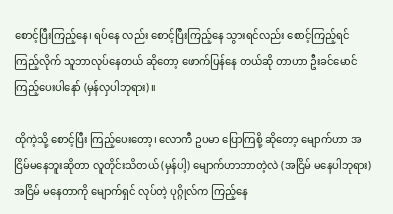စောင့်ပြီးကြည့်နေ၊ ရပ်နေ လည်း စောင့်ပြီးကြည့်နေ သွားရင်လည်း စောင့်ကြည့်ရင် ကြည့်လိုက် သူဘာလုပ်နေတယ် ဆိုတော့ ဖောက်ပြန်နေ တယ်ဆို တာဟာ ဦးခင်မောင် ကြည့်ပေးပါနော် (မှန်လှပါဘုရား)။

ထိုကဲ့သို့ စောင့်ပြီး ကြည့်ပေးတော့၊ လောကီ ဥပမာ ပြောကြစို့ ဆိုတော့ မျောက်ဟာ အငြိမ်မနေဘူးဆိုတာ လူတိုင်းသိတယ် (မှန်ပါ့) မျောက်ဟာဘာတဲ့လဲ (အငြိမ် မနေပါဘုရား) အငြိမ် မနေတာကို မျောက်ရှင် လုပ်တဲ့ ပုဂ္ဂိုလ်က ကြည့်နေ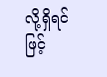လို့ရှိရင်ဖြင့်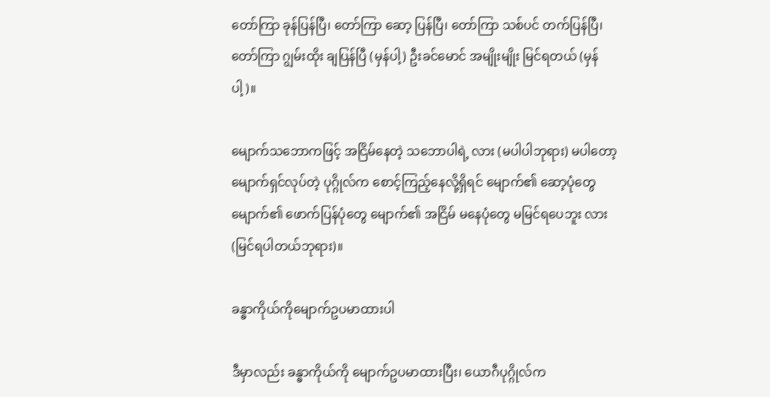တော်ကြာ ခုန်ပြန်ပြီ၊ တော်ကြာ ဆော့ ပြန်ပြီ၊ တော်ကြာ သစ်ပင် တက်ပြန်ပြီ၊ တော်ကြာ ဂျွမ်းထိုး ချပြန်ပြီ (မှန်ပါ့) ဦးခင်မောင် အမျိုးမျိုး မြင်ရတယ် (မှန်ပါ့)။

မျောက်သဘောကဖြင့် အငြိမ်နေတဲ့ သဘောပါရဲ့ လား (မပါပါဘုရား) မပါတော့ မျောက်ရှင်လုပ်တဲ့ ပုဂ္ဂိုလ်က စောင့်ကြည့်နေလို့ရှိရင် မျောက်၏ ဆော့ပုံတွေ မျောက်၏ ဖောက်ပြန်ပုံတွေ မျောက်၏ အငြိမ် မနေပုံတွေ မမြင်ရပေဘူး လား (မြင်ရပါတယ်ဘုရား)။

ခန္ဓာကိုယ်ကိုမျောက်ဥပမာထားပါ

ဒီမှာလည်း ခန္ဓာကိုယ်ကို မျောက်ဥပမာထားပြီး၊ ယောဂီပုဂ္ဂိုလ်က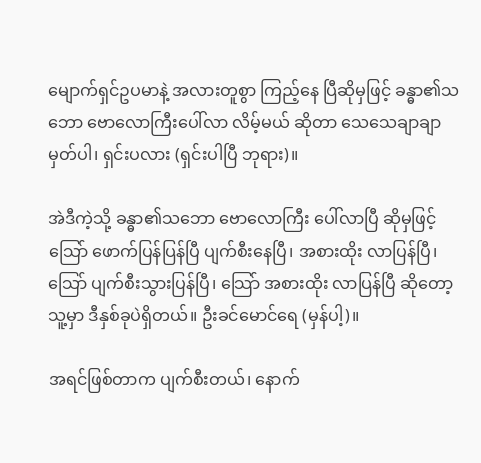မျောက်ရှင်ဥပမာနဲ့ အလားတူစွာ ကြည့်နေ ပြီဆိုမှဖြင့် ခန္ဓာ၏သဘော ဗောလောကြီးပေါ်လာ လိမ့်မယ် ဆိုတာ သေသေချာချာ မှတ်ပါ၊ ရှင်းပလား (ရှင်းပါပြီ ဘုရား)။

အဲဒီကဲ့သို့ ခန္ဓာ၏သဘော ဗောလောကြီး ပေါ်လာပြီ ဆိုမှဖြင့် သြော် ဖောက်ပြန်ပြန်ပြီ ပျက်စီးနေပြီ၊ အစားထိုး လာပြန်ပြီ၊ သြော် ပျက်စီးသွားပြန်ပြီ၊ သြော် အစားထိုး လာပြန်ပြီ ဆိုတော့ သူ့မှာ ဒီနှစ်ခုပဲရှိတယ်။ ဦးခင်မောင်ရေ (မှန်ပါ့)။

အရင်ဖြစ်တာက ပျက်စီးတယ်၊ နောက်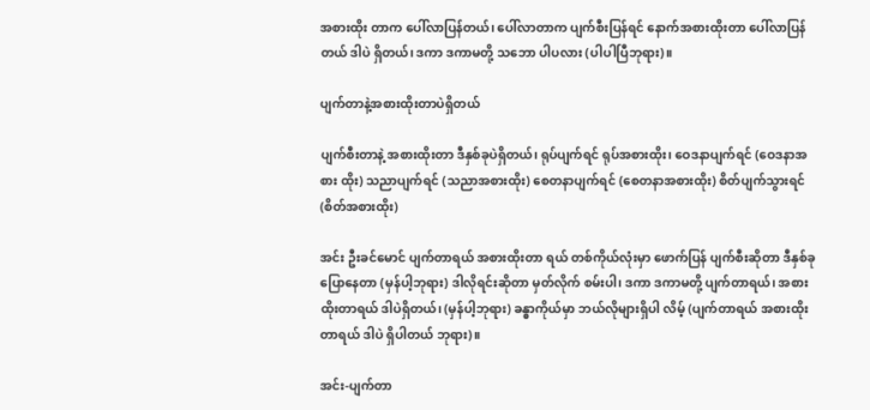အစားထိုး တာက ပေါ်လာပြန်တယ်၊ ပေါ်လာတာက ပျက်စီးပြန်ရင် နောက်အစားထိုးတာ ပေါ်လာပြန်တယ် ဒါပဲ ရှိတယ်၊ ဒကာ ဒကာမတို့ သဘော ပါပလား (ပါပါပြီဘုရား)။

ပျက်တာနဲ့အစားထိုးတာပဲရှိတယ်

ပျက်စီးတာနဲ့ အစားထိုးတာ ဒီနှစ်ခုပဲရှိတယ်၊ ရုပ်ပျက်ရင် ရုပ်အစားထိုး၊ ဝေဒနာပျက်ရင် (ဝေဒနာအစား ထိုး) သညာပျက်ရင် (သညာအစားထိုး) စေတနာပျက်ရင် (စေတနာအစားထိုး) စိတ်ပျက်သွားရင် (စိတ်အစားထိုး)

အင်း ဦးခင်မောင် ပျက်တာရယ် အစားထိုးတာ ရယ် တစ်ကိုယ်လုံးမှာ ဖောက်ပြန် ပျက်စီးဆိုတာ ဒီနှစ်ခု ပြောနေတာ (မှန်ပါ့ဘုရား) ဒါလိုရင်းဆိုတာ မှတ်လိုက် စမ်းပါ၊ ဒကာ ဒကာမတို့ ပျက်တာရယ်၊ အစားထိုးတာရယ် ဒါပဲရှိတယ်၊ (မှန်ပါ့ဘုရား) ခန္ဓာကိုယ်မှာ ဘယ်လိုများရှိပါ လိမ့် (ပျက်တာရယ် အစားထိုး တာရယ် ဒါပဲ ရှိပါတယ် ဘုရား)။

အင်း-ပျက်တာ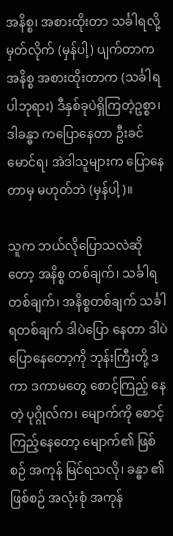အနိစ္စ၊ အစားထိုးတာ သင်္ခါရလို့ မှတ်လိုက် (မှန်ပါ့) ပျက်တာက အနိစ္စ အစားထိုးတာက (သင်္ခါရပါဘုရား) ဒီနှစ်ခုပဲရှိကြတဲ့ဥစ္စာ၊ ဒါခန္ဓာ ကပြောနေတာ ဦးခင်မောင်ရ၊ အဲဒါသူများက ပြောနေတာမှ မဟုတ်ဘဲ (မှန်ပါ့)။

သူက ဘယ်လိုပြောသလဲဆိုတော့ အနိစ္စ တစ်ချက်၊ သင်္ခါရတစ်ချက်၊ အနိစ္စတစ်ချက် သင်္ခါရတစ်ချက် ဒါပဲပြော နေတာ ဒါပဲပြောနေတော့ကို ဘုန်းကြီးတို့ ဒကာ ဒကာမတွေ စောင့်ကြည့် နေတဲ့ ပုဂ္ဂိုလ်က၊ မျောက်ကို စောင့် ကြည့်နေတော့ မျောက်၏ ဖြစ်စဉ် အကုန် မြင်ရသလို၊ ခန္ဓာ ၏ဖြစ်စဉ် အလုံးစုံ အကုန်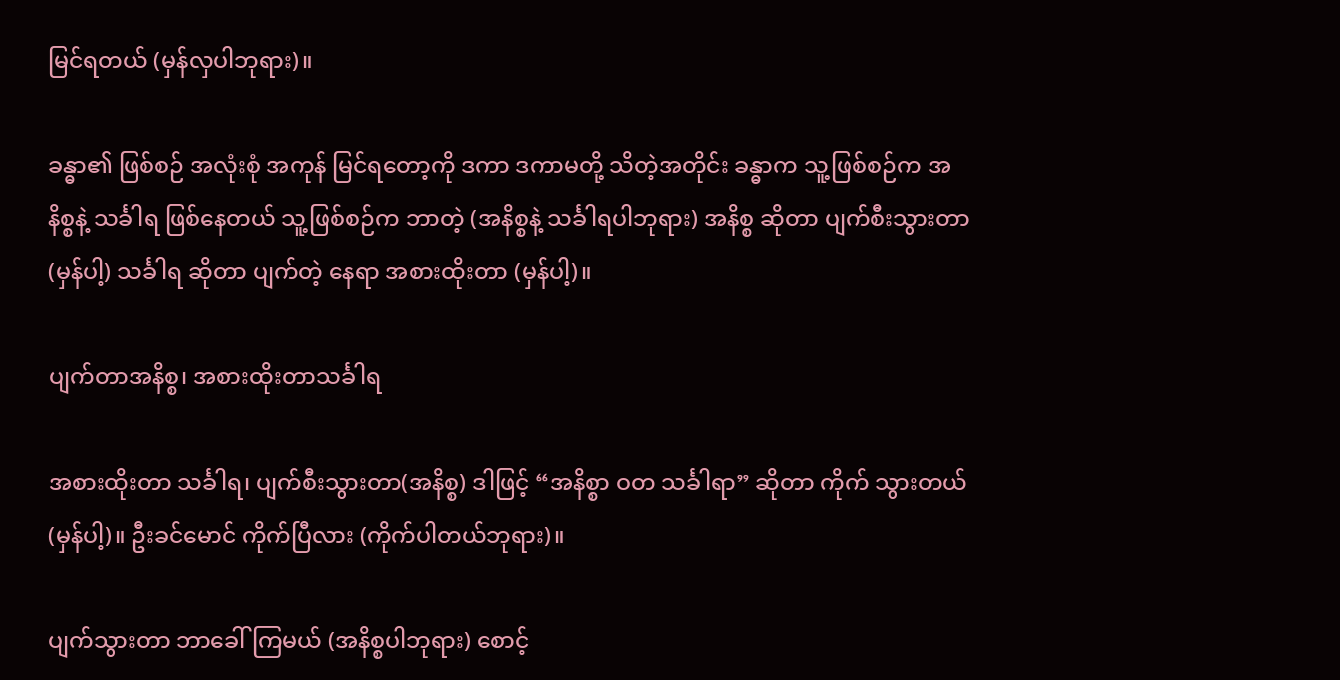မြင်ရတယ် (မှန်လှပါဘုရား)။

ခန္ဓာ၏ ဖြစ်စဉ် အလုံးစုံ အကုန် မြင်ရတော့ကို ဒကာ ဒကာမတို့ သိတဲ့အတိုင်း ခန္ဓာက သူ့ဖြစ်စဉ်က အနိစ္စနဲ့ သင်္ခါရ ဖြစ်နေတယ် သူ့ဖြစ်စဉ်က ဘာတဲ့ (အနိစ္စနဲ့ သင်္ခါရပါဘုရား) အနိစ္စ ဆိုတာ ပျက်စီးသွားတာ (မှန်ပါ့) သင်္ခါရ ဆိုတာ ပျက်တဲ့ နေရာ အစားထိုးတာ (မှန်ပါ့)။

ပျက်တာအနိစ္စ၊ အစားထိုးတာသင်္ခါရ

အစားထိုးတာ သင်္ခါရ၊ ပျက်စီးသွားတာ(အနိစ္စ) ဒါဖြင့် “အနိစ္စာ ဝတ သင်္ခါရာ” ဆိုတာ ကိုက် သွားတယ်(မှန်ပါ့)။ ဦးခင်မောင် ကိုက်ပြီလား (ကိုက်ပါတယ်ဘုရား)။

ပျက်သွားတာ ဘာခေါ်ကြမယ် (အနိစ္စပါဘုရား) စောင့်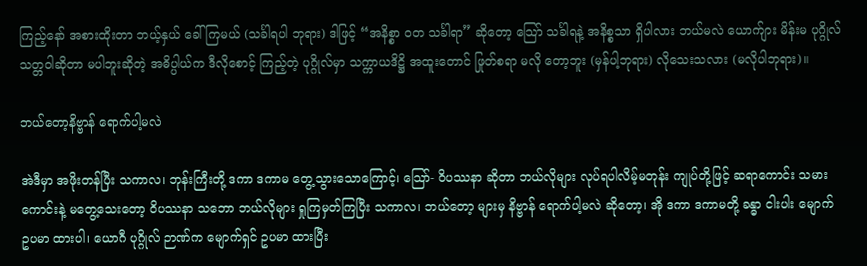ကြည့်နော် အစားထိုးတာ ဘယ့်နှယ် ခေါ်ကြမယ် (သင်္ခါရပါ ဘုရား) ဒါဖြင့် “အနိစ္စာ ဝတ သင်္ခါရာ” ဆိုတော့ သြော် သင်္ခါရနဲ့ အနိစ္စသာ ရှိပါလား ဘယ်မလဲ ယောက်ျား မိန်းမ ပုဂ္ဂိုလ်သတ္တဝါဆိုတာ မပါဘူးဆိုတဲ့ အဓိပ္ပါယ်က ဒီလိုစောင့် ကြည့်တဲ့ ပုဂ္ဂိုလ်မှာ သက္ကာယဒိဋ္ဌိ အထူးတောင် ဖြုတ်စရာ မလို တော့ဘူး (မှန်ပါ့ဘုရား) လိုသေးသလား (မလိုပါဘုရား)။

ဘယ်တော့နိဗ္ဗာန် ရောက်ပါ့မလဲ

အဲဒီမှာ အဖိုးတန်ပြီး သကာလ၊ ဘုန်းကြီးတို့ ဒကာ ဒကာမ တွေ့သွားသောကြောင့်၊ သြော်- ဝိပဿနာ ဆိုတာ ဘယ်လိုများ လုပ်ရပါလိမ့်မတုန်း ကျုပ်တို့ဖြင့် ဆရာကောင်း သမား ကောင်းနဲ့ မတွေ့သေးတော့ ဝိပဿနာ သဘော ဘယ်လိုများ ရှုကြမှတ်ကြပြီး သကာလ၊ ဘယ်တော့ များမှ နိဗ္ဗာန် ရောက်ပါ့မလဲ ဆိုတော့၊ အို ဒကာ ဒကာမတို့ ခန္ဓာ ငါးပါး မျောက် ဥပမာ ထားပါ၊ ယောဂီ ပုဂ္ဂိုလ် ဉာဏ်က မျောက်ရှင် ဥပမာ ထားပြီး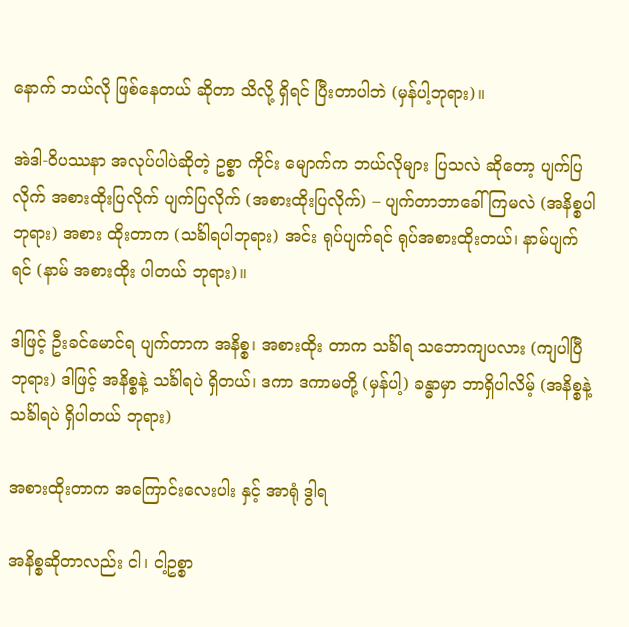နောက် ဘယ်လို ဖြစ်နေတယ် ဆိုတာ သိလို့ ရှိရင် ပြီးတာပါဘဲ (မှန်ပါ့ဘုရား)။

အဲဒါ-ဝိပဿနာ အလုပ်ပါပဲဆိုတဲ့ ဥစ္စာ ကိုင်း မျောက်က ဘယ်လိုများ ပြသလဲ ဆိုတော့ ပျက်ပြလိုက် အစားထိုးပြလိုက် ပျက်ပြလိုက် (အစားထိုးပြလိုက်) – ပျက်တာဘာခေါ်ကြမလဲ (အနိစ္စပါဘုရား) အစား ထိုးတာက (သင်္ခါရပါဘုရား) အင်း ရုပ်ပျက်ရင် ရုပ်အစားထိုးတယ်၊ နာမ်ပျက်ရင် (နာမ် အစားထိုး ပါတယ် ဘုရား)။

ဒါဖြင့် ဦးခင်မောင်ရ ပျက်တာက အနိစ္စ၊ အစားထိုး တာက သင်္ခါရ သဘောကျပလား (ကျပါပြီဘုရား) ဒါဖြင့် အနိစ္စနဲ့ သင်္ခါရပဲ ရှိတယ်၊ ဒကာ ဒကာမတို့ (မှန်ပါ့) ခန္ဓာမှာ ဘာရှိပါလိမ့် (အနိစ္စနဲ့ သင်္ခါရပဲ ရှိပါတယ် ဘုရား)

အစားထိုးတာက အကြောင်းလေးပါး နှင့် အာရုံ ဒွါရ

အနိစ္စဆိုတာလည်း ငါ၊ ငါ့ဥစ္စာ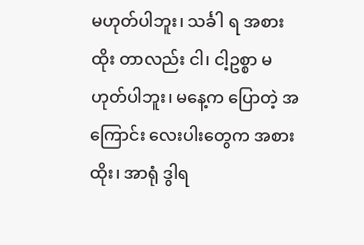မဟုတ်ပါဘူး၊ သင်္ခါ ရ အစားထိုး တာလည်း ငါ၊ ငါ့ဥစ္စာ မဟုတ်ပါဘူး၊ မနေ့က ပြောတဲ့ အကြောင်း လေးပါးတွေက အစားထိုး၊ အာရုံ ဒွါရ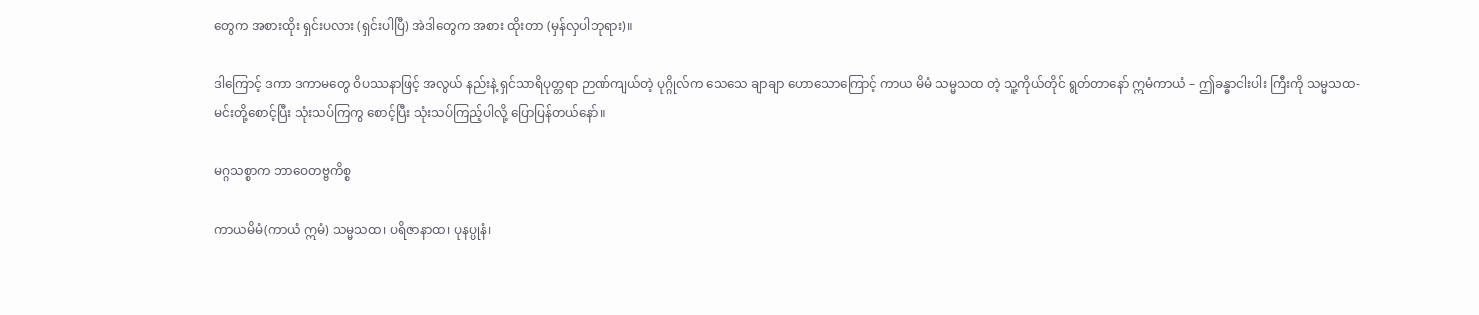တွေက အစားထိုး ရှင်းပလား (ရှင်းပါပြီ) အဲဒါတွေက အစား ထိုးတာ (မှန်လှပါဘုရား)။

ဒါကြောင့် ဒကာ ဒကာမတွေ ဝိပဿနာဖြင့် အလွယ် နည်းနဲ့ ရှင်သာရိပုတ္တရာ ဉာဏ်ကျယ်တဲ့ ပုဂ္ဂိုလ်က သေသေ ချာချာ ဟောသောကြောင့် ကာယ မိမံ သမ္မသထ တဲ့ သူ့ကိုယ်တိုင် ရွတ်တာနော် ဣမံကာယံ – ဤခန္ဓာငါးပါး ကြီးကို သမ္မသထ- မင်းတို့စောင့်ပြီး သုံးသပ်ကြကွ စောင့်ပြီး သုံးသပ်ကြည့်ပါလို့ ပြောပြန်တယ်နော်။

မဂ္ဂသစ္စာက ဘာဝေတဗ္ဗကိစ္စ

ကာယမိမံ(ကာယံ ဣမံ) သမ္မသထ၊ ပရိဇာနာထ၊ ပုနပ္ပုနံ၊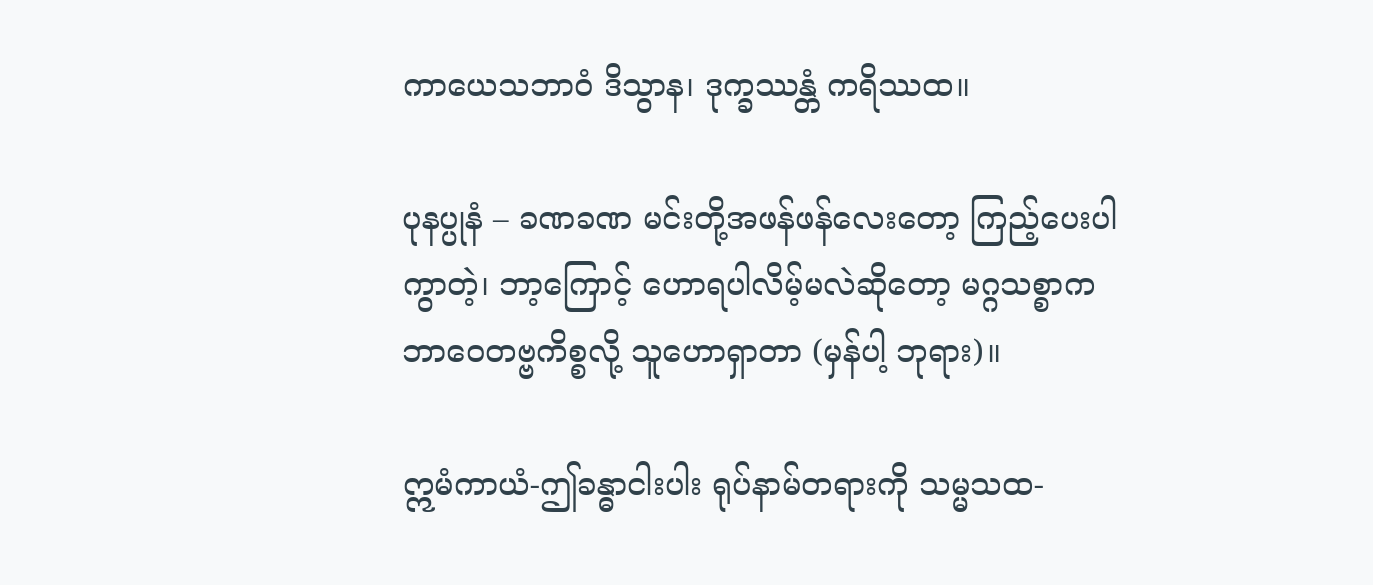ကာယေသဘာဝံ ဒိသွာန၊ ဒုက္ခဿန္တံ ကရိဿထ။

ပုနပ္ပုနံ – ခဏခဏ မင်းတို့အဖန်ဖန်လေးတော့ ကြည့်ပေးပါကွာတဲ့၊ ဘာ့ကြောင့် ဟောရပါလိမ့်မလဲဆိုတော့ မဂ္ဂသစ္စာက ဘာဝေတဗ္ဗကိစ္စလို့ သူဟောရှာတာ (မှန်ပါ့ ဘုရား)။

ဣမံကာယံ-ဤခန္ဓာငါးပါး ရုပ်နာမ်တရားကို သမ္မသထ-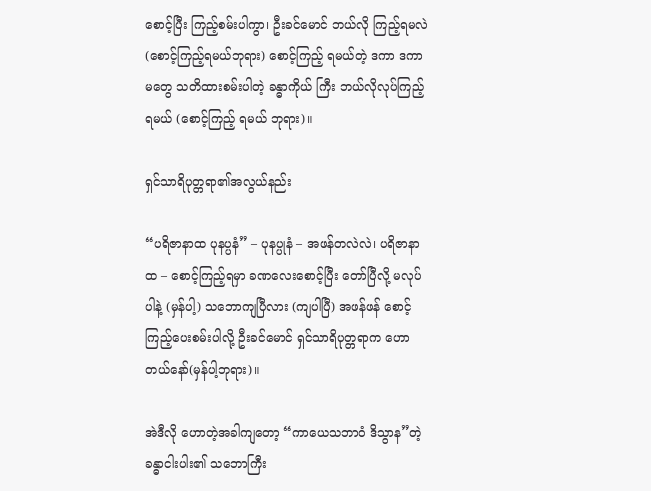စောင့်ပြီး ကြည့်စမ်းပါကွာ၊ ဦးခင်မောင် ဘယ်လို ကြည့်ရမလဲ (စောင့်ကြည့်ရမယ်ဘုရား) စောင့်ကြည့် ရမယ်တဲ့ ဒကာ ဒကာမတွေ သတိထားစမ်းပါတဲ့ ခန္ဓာကိုယ် ကြီး ဘယ်လိုလုပ်ကြည့်ရမယ် (စောင့်ကြည့် ရမယ် ဘုရား)။

ရှင်သာရိပုတ္တရာ၏အလွယ်နည်း

“ပရိဇာနာထ ပုနပ္ပနံ” – ပုနပ္ပုနံ – အဖန်တလဲလဲ၊ ပရိဇာနာထ – စောင့်ကြည့်ရမှာ ခဏလေးစောင့်ပြီး တော်ပြီလို့ မလုပ်ပါနဲ့ (မှန်ပါ့) သဘောကျပြီလား (ကျပါပြီ) အဖန်ဖန် စောင့်ကြည့်ပေးစမ်းပါလို့ ဦးခင်မောင် ရှင်သာရိပုတ္တရာက ဟောတယ်နော်(မှန်ပါ့ဘုရား)။

အဲဒီလို ဟောတဲ့အခါကျတော့ “ကာယေသဘာဝံ ဒိသွာန”တဲ့ ခန္ဓာငါးပါး၏ သဘောကြီး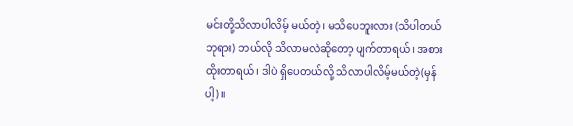မင်းတို့သိလာပါလိမ့် မယ်တဲ့၊ မသိပေဘူးလား (သိပါတယ်ဘုရား) ဘယ်လို သိလာမလဲဆိုတော့ ပျက်တာရယ်၊ အစားထိုးတာရယ်၊ ဒါပဲ ရှိပေတယ်လို့ သိလာပါလိမ့်မယ်တဲ့(မှန်ပါ့)။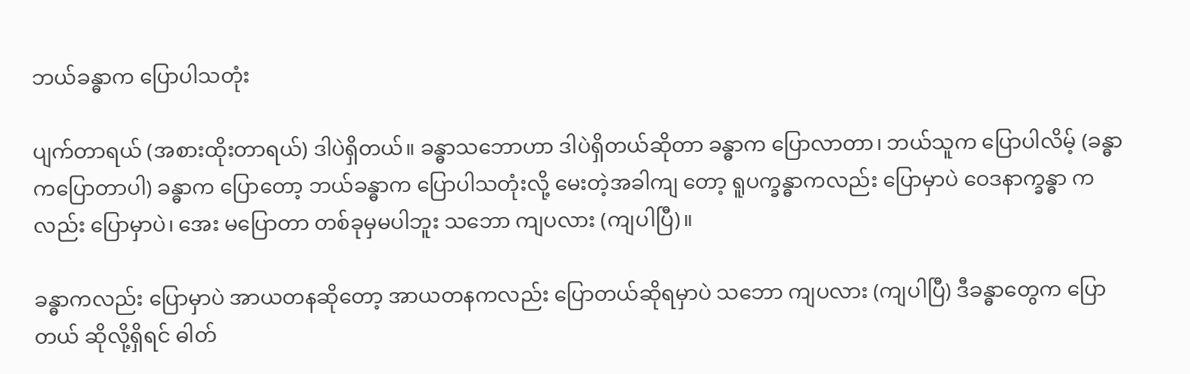ဘယ်ခန္ဓာက ပြောပါသတုံး

ပျက်တာရယ် (အစားထိုးတာရယ်) ဒါပဲရှိတယ်။ ခန္ဓာသဘောဟာ ဒါပဲရှိတယ်ဆိုတာ ခန္ဓာက ပြောလာတာ၊ ဘယ်သူက ပြောပါလိမ့် (ခန္ဓာကပြောတာပါ) ခန္ဓာက ပြောတော့ ဘယ်ခန္ဓာက ပြောပါသတုံးလို့ မေးတဲ့အခါကျ တော့ ရူပက္ခန္ဓာကလည်း ပြောမှာပဲ ဝေဒနာက္ခန္ဓာ ကလည်း ပြောမှာပဲ၊ အေး မပြောတာ တစ်ခုမှမပါဘူး သဘော ကျပလား (ကျပါပြီ)။

ခန္ဓာကလည်း ပြောမှာပဲ အာယတနဆိုတော့ အာယတနကလည်း ပြောတယ်ဆိုရမှာပဲ သဘော ကျပလား (ကျပါပြီ) ဒီခန္ဓာတွေက ပြောတယ် ဆိုလို့ရှိရင် ဓါတ်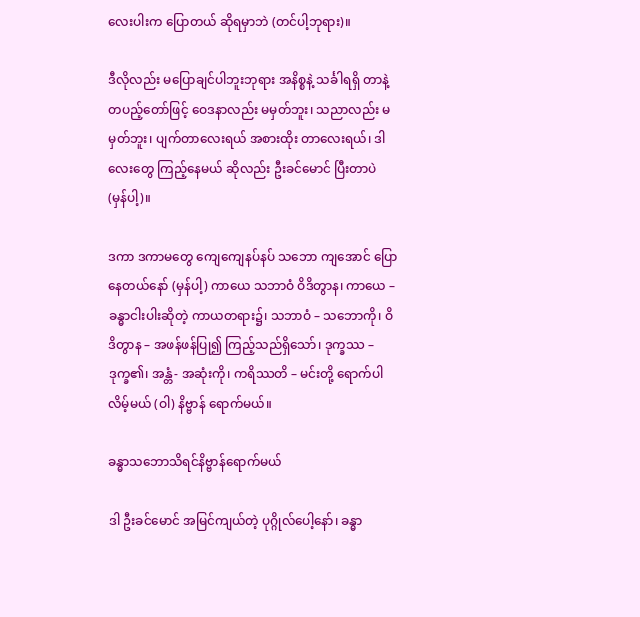လေးပါးက ပြောတယ် ဆိုရမှာဘဲ (တင်ပါ့ဘုရား)။

ဒီလိုလည်း မပြောချင်ပါဘူးဘုရား အနိစ္စနဲ့ သင်္ခါရရှိ တာနဲ့ တပည့်တော်ဖြင့် ဝေဒနာလည်း မမှတ်ဘူး၊ သညာလည်း မမှတ်ဘူး၊ ပျက်တာလေးရယ် အစားထိုး တာလေးရယ်၊ ဒါလေးတွေ ကြည့်နေမယ် ဆိုလည်း ဦးခင်မောင် ပြီးတာပဲ (မှန်ပါ့)။

ဒကာ ဒကာမတွေ ကျေကျေနပ်နပ် သဘော ကျအောင် ပြောနေတယ်နော် (မှန်ပါ့) ကာယေ သဘာဝံ ဝိဒိတွာန၊ ကာယေ – ခန္ဓာငါးပါးဆိုတဲ့ ကာယတရား၌၊ သဘာဝံ – သဘောကို၊ ဝိဒိတွာန – အဖန်ဖန်ပြု၍ ကြည့်သည်ရှိသော်၊ ဒုက္ခဿ – ဒုက္ခ၏၊ အန္တံ- အဆုံးကို၊ ကရိဿတိ – မင်းတို့ ရောက်ပါလိမ့်မယ် (ဝါ) နိဗ္ဗာန် ရောက်မယ်။

ခန္ဓာသဘောသိရင်နိဗ္ဗာန်ရောက်မယ်

ဒါ ဦးခင်မောင် အမြင်ကျယ်တဲ့ ပုဂ္ဂိုလ်ပေါ့နော်၊ ခန္ဓာ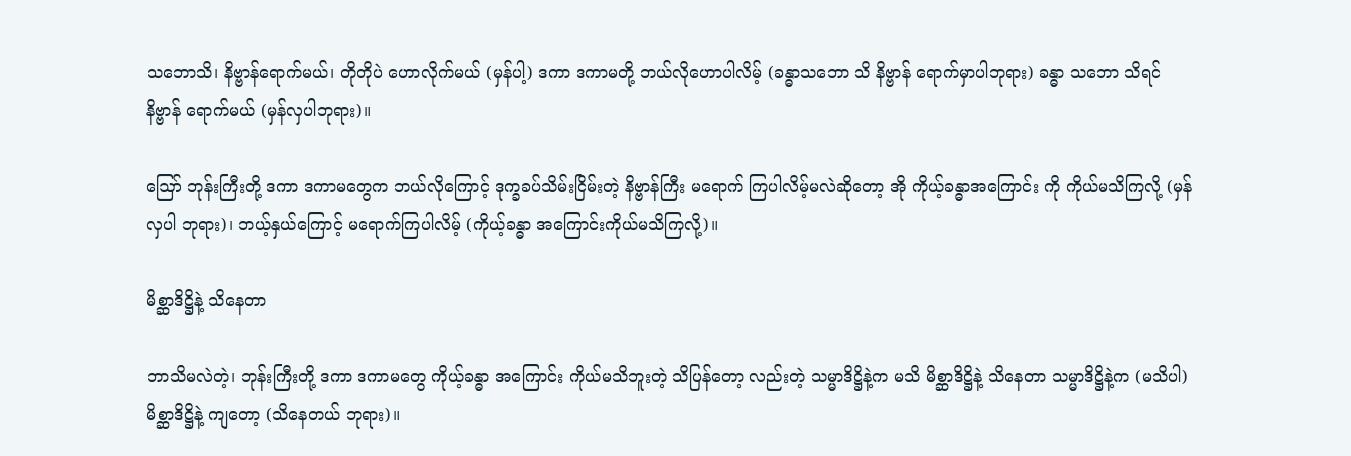သဘောသိ၊ နိဗ္ဗာန်ရောက်မယ်၊ တိုတိုပဲ ဟောလိုက်မယ် (မှန်ပါ့) ဒကာ ဒကာမတို့ ဘယ်လိုဟောပါလိမ့် (ခန္ဓာသဘော သိ နိဗ္ဗာန် ရောက်မှာပါဘုရား) ခန္ဓာ သဘော သိရင် နိဗ္ဗာန် ရောက်မယ် (မှန်လှပါဘုရား)။

ဪ ဘုန်းကြီးတို့ ဒကာ ဒကာမတွေက ဘယ်လိုကြောင့် ဒုက္ခခပ်သိမ်းငြိမ်းတဲ့ နိဗ္ဗာန်ကြီး မရောက် ကြပါလိမ့်မလဲဆိုတော့ အို ကိုယ့်ခန္ဓာအကြောင်း ကို ကိုယ်မသိကြလို့ (မှန်လှပါ ဘုရား)၊ ဘယ့်နှယ်ကြောင့် မရောက်ကြပါလိမ့် (ကိုယ့်ခန္ဓာ အကြောင်းကိုယ်မသိကြလို့)။

မိစ္ဆာဒိဋ္ဌိနဲ့ သိနေတာ

ဘာသိမလဲတဲ့၊ ဘုန်းကြီးတို့ ဒကာ ဒကာမတွေ ကိုယ့်ခန္ဓာ အကြောင်း ကိုယ်မသိဘူးတဲ့ သိပြန်တော့ လည်းတဲ့ သမ္မာဒိဋ္ဌိနဲ့က မသိ မိစ္ဆာဒိဋ္ဌိနဲ့ သိနေတာ သမ္မာဒိဋ္ဌိနဲ့က (မသိပါ) မိစ္ဆာဒိဋ္ဌိနဲ့ ကျတော့ (သိနေတယ် ဘုရား)။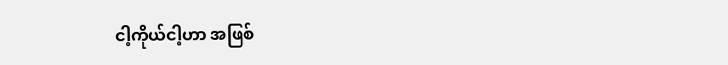ငါ့ကိုယ်ငါ့ဟာ အဖြစ်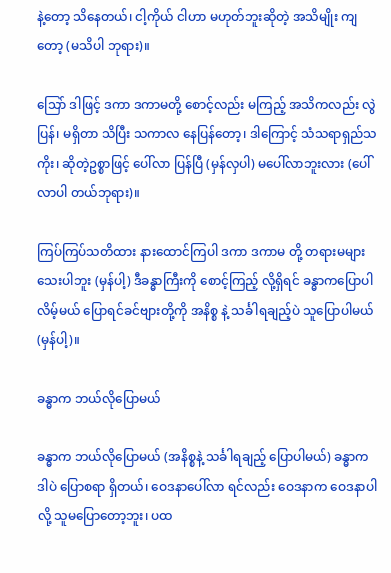နဲ့တော့ သိနေတယ်၊ ငါ့ကိုယ် ငါဟာ မဟုတ်ဘူးဆိုတဲ့ အသိမျိုး ကျတော့ (မသိပါ ဘုရား)။

သြော် ဒါဖြင့် ဒကာ ဒကာမတို့ စောင့်လည်း မကြည့် အသိကလည်း လွဲပြန်၊ မရှိတာ သိပြီး သကာလ နေပြန်တော့၊ ဒါကြောင့် သံသရာရှည်သကိုး၊ ဆိုတဲ့ဥစ္စာဖြင့် ပေါ်လာ ပြန်ပြီ (မှန်လှပါ) မပေါ်လာဘူးလား (ပေါ်လာပါ တယ်ဘုရား)။

ကြပ်ကြပ်သတိထား နားထောင်ကြပါ ဒကာ ဒကာမ တို့ တရားမများသေးပါဘူး (မှန်ပါ့) ဒီခန္ဓာကြီးကို စောင့်ကြည့် လို့ရှိရင် ခန္ဓာကပြောပါလိမ့်မယ် ပြောရင်ခင်ဗျားတို့ကို အနိစ္စ နဲ့ သင်္ခါရချည့်ပဲ သူပြောပါမယ် (မှန်ပါ့)။

ခန္ဓာက ဘယ်လိုပြောမယ်

ခန္ဓာက ဘယ်လိုပြောမယ် (အနိစ္စနဲ့ သင်္ခါရချည့် ပြောပါမယ်) ခန္ဓာက ဒါပဲ ပြောစရာ ရှိတယ်၊ ဝေဒနာပေါ်လာ ရင်လည်း ဝေဒနာက ဝေဒနာပါလို့ သူမပြောတော့ဘူး၊ ပထ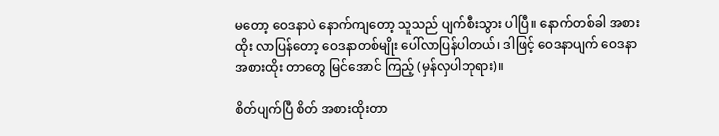မတော့ ဝေဒနာပဲ နောက်ကျတော့ သူသည် ပျက်စီးသွား ပါပြီ။ နောက်တစ်ခါ အစားထိုး လာပြန်တော့ ဝေဒနာတစ်မျိုး ပေါ်လာပြန်ပါတယ်၊ ဒါဖြင့် ဝေဒနာပျက် ဝေဒနာ အစားထိုး တာတွေ မြင်အောင် ကြည့် (မှန်လှပါဘုရား)။

စိတ်ပျက်ပြီ စိတ် အစားထိုးတာ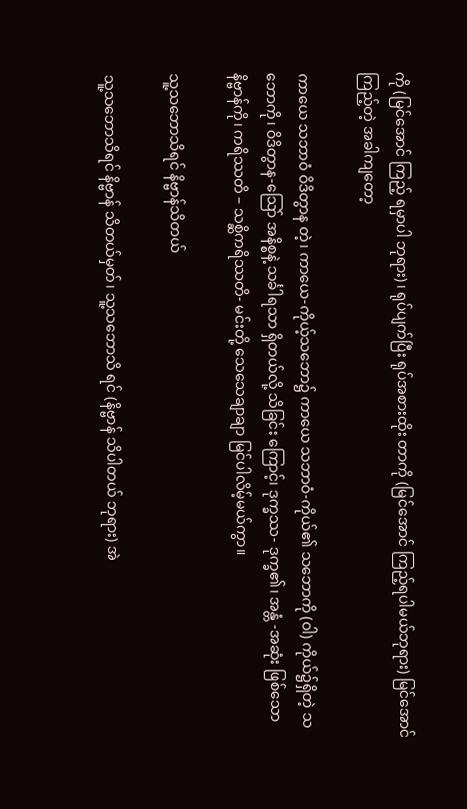ကို (မြင်အောင် ကြည့် ရမှာပါ ဘုရား)၊ ရုပ်ပျက်ပြီး ရုပ်အစားထိုး တာကို (မြင်အောင် ကြည့်ရပါမယ်ဘုရား) မြင်အောင် ကြည့်တဲ့ အခါကျတော့

ကာယေ သဘာဝံ ဝိဒိတွာန တဲ့၊ ကာယေ-ကိုယ့်သဘော၌ ကာယေ သဘာဝံ-ကိုယ်၏ သဘောကို (ဝါ) ကိုယ်၌ရှိတဲ့ သဘောကို၊ ဝိဒိတွာန-သြော် အနိစ္စနဲ့ သင်္ခါရသာ ရှိတယ်လို့ သိခြင်း ကြောင့်၊ ဒုက္ခဿ- ဒုက္ခ၏၊ အန္တံ -အဆုံး ဖြစ်သော နိဗ္ဗာန်ကို၊ ကရိဿတိ – သစ္ဆိကရိဿတိ- မင်းတို့ သေသေချာချာ မြင်ပါလိမ့်မယ်ကွာ။

သူ့သဘောသိရင် နိဗ္ဗာန်သိတယ်

သူ့သဘောသိရင် နိဗ္ဗာန် သိတယ်မှတ်၊ သူ့သဘောသိ ရင် (နိဗ္ဗာန် သိပါတယ် ဘုရား) အဲ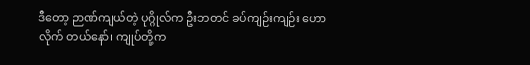ဒီတော့ ဉာဏ်ကျယ်တဲ့ ပုဂ္ဂိုလ်က ဦးဘတင် ခပ်ကျဉ်းကျဉ်း ဟောလိုက် တယ်နော်၊ ကျုပ်တို့က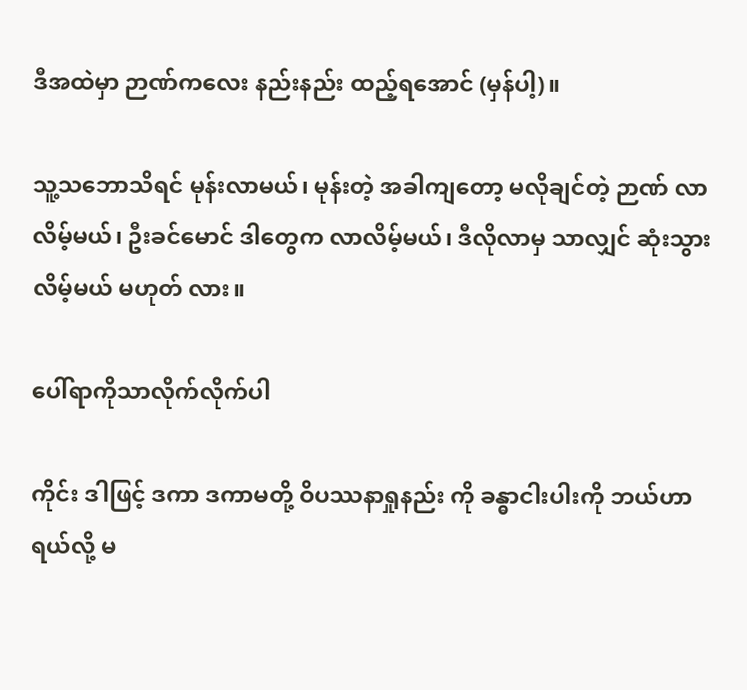ဒီအထဲမှာ ဉာဏ်ကလေး နည်းနည်း ထည့်ရအောင် (မှန်ပါ့)။

သူ့သဘောသိရင် မုန်းလာမယ်၊ မုန်းတဲ့ အခါကျတော့ မလိုချင်တဲ့ ဉာဏ် လာလိမ့်မယ်၊ ဦးခင်မောင် ဒါတွေက လာလိမ့်မယ်၊ ဒီလိုလာမှ သာလျှင် ဆုံးသွားလိမ့်မယ် မဟုတ် လား။

ပေါ်ရာကိုသာလိုက်လိုက်ပါ

ကိုင်း ဒါဖြင့် ဒကာ ဒကာမတို့ ဝိပဿနာရှုနည်း ကို ခန္ဓာငါးပါးကို ဘယ်ဟာရယ်လို့ မ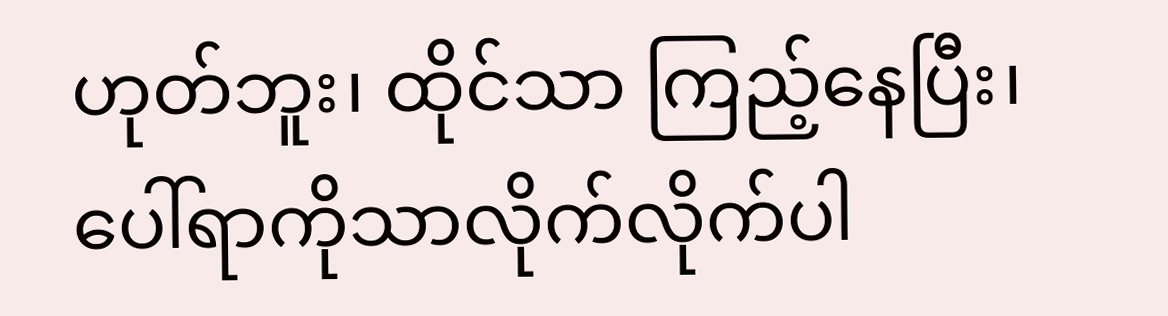ဟုတ်ဘူး၊ ထိုင်သာ ကြည့်နေပြီး၊ ပေါ်ရာကိုသာလိုက်လိုက်ပါ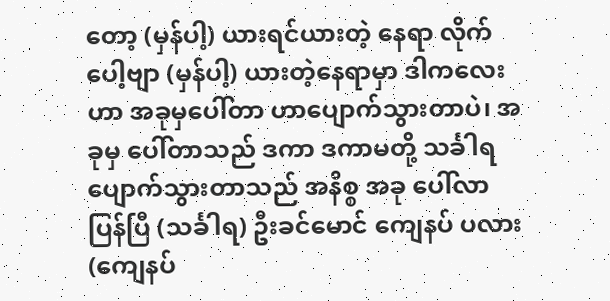တော့ (မှန်ပါ့) ယားရင်ယားတဲ့ နေရာ လိုက်ပေါ့ဗျာ (မှန်ပါ့) ယားတဲ့နေရာမှာ ဒါကလေးဟာ အခုမှပေါ်တာ ဟာပျောက်သွားတာပဲ၊ အခုမှ ပေါ်တာသည် ဒကာ ဒကာမတို့ သင်္ခါရပျောက်သွားတာသည် အနိစ္စ အခု ပေါ်လာ ပြန်ပြီ (သင်္ခါရ) ဦးခင်မောင် ကျေနပ် ပလား (ကျေနပ်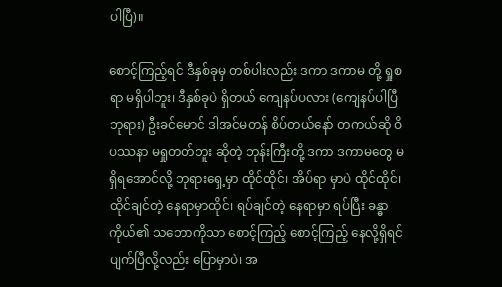ပါပြီ)။

စောင့်ကြည့်ရင် ဒီနှစ်ခုမှ တစ်ပါးလည်း ဒကာ ဒကာမ တို့ ရှုစရာ မရှိပါဘူး၊ ဒီနှစ်ခုပဲ ရှိတယ် ကျေနပ်ပလား (ကျေနပ်ပါပြီဘုရား) ဦးခင်မောင် ဒါအင်မတန် စိပ်တယ်နော် တကယ်ဆို ဝိပဿနာ မရှုတတ်ဘူး ဆိုတဲ့ ဘုန်းကြီးတို့ ဒကာ ဒကာမတွေ မရှိရအောင်လို့ ဘုရားရှေ့မှာ ထိုင်ထိုင်၊ အိပ်ရာ မှာပဲ ထိုင်ထိုင်၊ ထိုင်ချင်တဲ့ နေရာမှာထိုင်၊ ရပ်ချင်တဲ့ နေရာမှာ ရပ်ပြီး ခန္ဓာကိုယ်၏ သဘောကိုသာ စောင့်ကြည့် စောင့်ကြည့် နေလို့ရှိရင် ပျက်ပြီလို့လည်း ပြောမှာပဲ၊ အ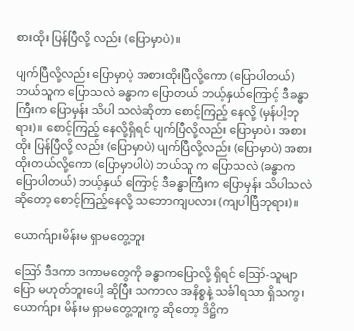စားထိုး ပြန်ပြီလို့ လည်း (ပြောမှာပဲ)။

ပျက်ပြီလို့လည်း ပြောမှာပဲ့ အစားထိုးပြီလို့ကော (ပြောပါတယ်) ဘယ်သူက ပြောသလဲ ခန္ဓာက ပြောတယ် ဘယ့်နှယ်ကြောင့် ဒီခန္ဓာကြီးက ပြောမှန်း သိပါ သလဲဆိုတာ စောင့်ကြည့် နေလို့ (မှန်ပါ့ဘုရား)။ စောင့်ကြည့် နေလို့ရှိရင် ပျက်ပြီလို့လည်း ပြောမှာပဲ၊ အစားထိုး ပြန်ပြီလို့ လည်း (ပြောမှာပဲ) ပျက်ပြီလို့လည်း (ပြောမှာပဲ) အစားထိုးတယ်လို့ကော (ပြောမှာပါပဲ) ဘယ်သူ က ပြောသလဲ (ခန္ဓာက ပြောပါတယ်) ဘယ့်နှယ် ကြောင့် ဒီခန္ဓာကြီးက ပြောမှန်း သိပါသလဲ ဆိုတော့ စောင့်ကြည့်နေလို့ သဘောကျပလား (ကျပါပြီဘုရား)။

ယောက်ျားမိန်းမ ရှာမတွေ့ဘူး

ဪ ဒီဒကာ ဒကာမတွေကို ခန္ဓာကပြောလို့ ရှိရင် ဪ-သူမျာ ပြော မဟုတ်ဘူးပေါ့ ဆိုပြီး သကာလ အနိစ္စနဲ့ သင်္ခါရသာ ရှိသကွ၊ ယောက်ျား မိန်းမ ရှာမတွေ့ဘူးကွ ဆိုတော့ ဒိဋ္ဌိက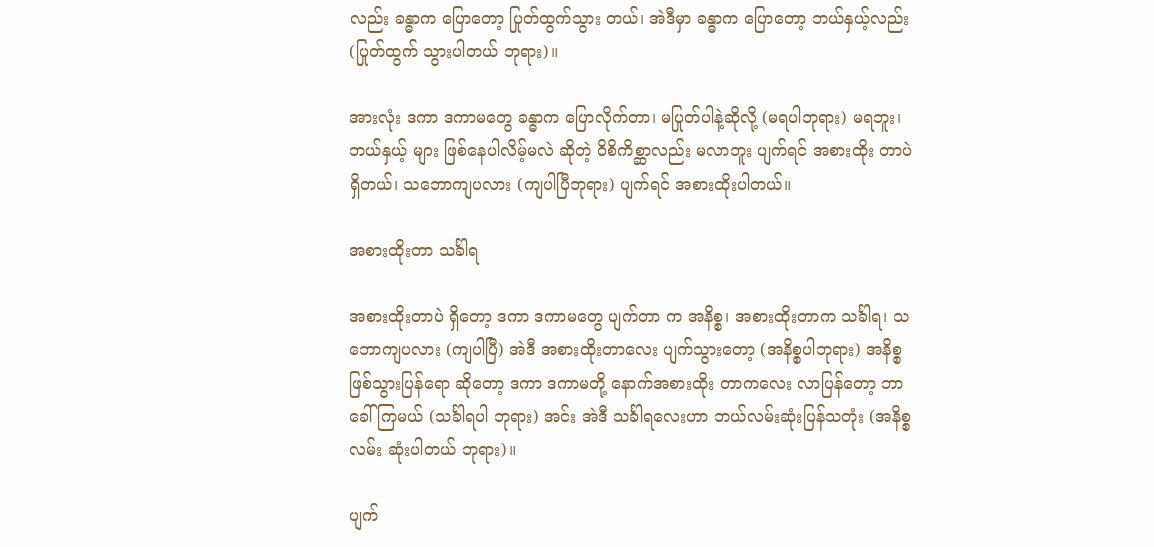လည်း ခန္ဓာက ပြောတော့ ပြုတ်ထွက်သွား တယ်၊ အဲဒီမှာ ခန္ဓာက ပြောတော့ ဘယ်နှယ့်လည်း (ပြုတ်ထွက် သွားပါတယ် ဘုရား)။

အားလုံး ဒကာ ဒကာမတွေ ခန္ဓာက ပြောလိုက်တာ၊ မပြုတ်ပါနဲ့ဆိုလို့ (မရပါဘုရား) မရဘူး၊ ဘယ်နှယ့် များ ဖြစ်နေပါလိမ့်မလဲ ဆိုတဲ့ ဝိစိကိစ္ဆာလည်း မလာဘူး ပျက်ရင် အစားထိုး တာပဲ ရှိတယ်၊ သဘောကျပလား (ကျပါပြီဘုရား) ပျက်ရင် အစားထိုးပါတယ်။

အစားထိုးတာ သင်္ခါရ

အစားထိုးတာပဲ ရှိတော့ ဒကာ ဒကာမတွေ ပျက်တာ က အနိစ္စ၊ အစားထိုးတာက သင်္ခါရ၊ သဘောကျပလား (ကျပါပြီ) အဲဒီ အစားထိုးတာလေး ပျက်သွားတော့ (အနိစ္စပါဘုရား) အနိစ္စ ဖြစ်သွားပြန်ရော ဆိုတော့ ဒကာ ဒကာမတို့ နောက်အစားထိုး တာကလေး လာပြန်တော့ ဘာခေါ်ကြမယ် (သင်္ခါရပါ ဘုရား) အင်း အဲဒီ သင်္ခါရလေးဟာ ဘယ်လမ်းဆုံးပြန်သတုံး (အနိစ္စလမ်း ဆုံးပါတယ် ဘုရား)။

ပျက်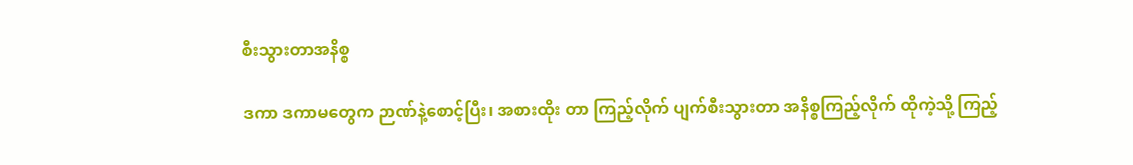စီးသွားတာအနိစ္စ

ဒကာ ဒကာမတွေက ဉာဏ်နဲ့စောင့်ပြီး၊ အစားထိုး တာ ကြည့်လိုက် ပျက်စီးသွားတာ အနိစ္စကြည့်လိုက် ထိုကဲ့သို့ ကြည့်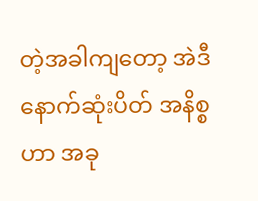တဲ့အခါကျတော့ အဲဒီနောက်ဆုံးပိတ် အနိစ္စဟာ အခု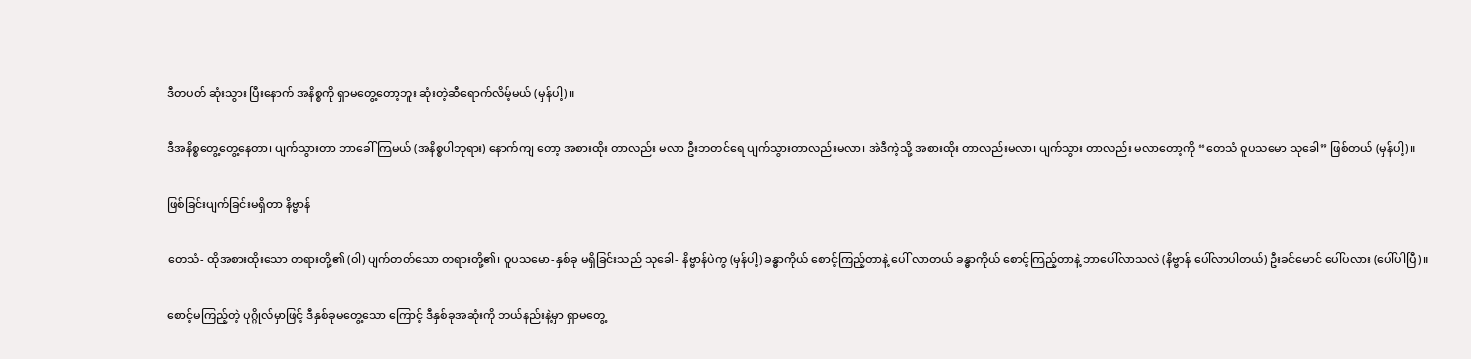ဒီတပတ် ဆုံးသွား ပြီးနောက် အနိစ္စကို ရှာမတွေ့တော့ဘူး ဆုံးတဲ့ဆီရောက်လိမ့်မယ် (မှန်ပါ့)။

ဒီအနိစ္စတွေ့တွေ့နေတာ၊ ပျက်သွားတာ ဘာခေါ် ကြမယ် (အနိစ္စပါဘုရား) နောက်ကျ တော့ အစားထိုး တာလည်း မလာ ဦးဘတင်ရေ ပျက်သွားတာလည်းမလာ၊ အဲဒီကဲ့သို့ အစားထိုး တာလည်းမလာ၊ ပျက်သွား တာလည်း မလာတော့ကို “တေသံ ဝူပသမော သုခေါ” ဖြစ်တယ် (မှန်ပါ့)။

ဖြစ်ခြင်းပျက်ခြင်းမရှိတာ နိဗ္ဗာန်

တေသံ- ထိုအစားထိုးသော တရားတို့၏ (ဝါ) ပျက်တတ်သော တရားတို့၏၊ ဝူပသမော-နှစ်ခု မရှိခြင်းသည် သုခေါ- နိဗ္ဗာန်ပဲကွ (မှန်ပါ့) ခန္ဓာကိုယ် စောင့်ကြည့်တာနဲ့ ပေါ် လာတယ် ခန္ဓာကိုယ် စောင့်ကြည့်တာနဲ့ ဘာပေါ်လာသလဲ (နိဗ္ဗာန် ပေါ်လာပါတယ်) ဦးခင်မောင် ပေါ်ပလား (ပေါ်ပါပြီ)။

စောင့်မကြည့်တဲ့ ပုဂ္ဂိုလ်မှာဖြင့် ဒီနှစ်ခုမတွေ့သော ကြောင့် ဒီနှစ်ခုအဆုံးကို ဘယ်နည်းနဲ့မှာ ရှာမတွေ့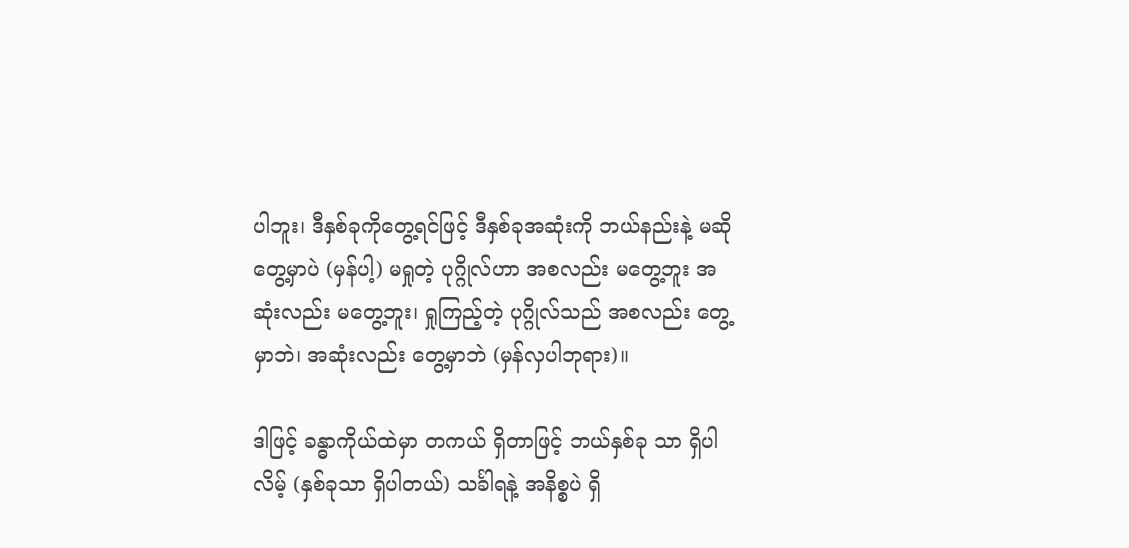ပါဘူး၊ ဒီနှစ်ခုကိုတွေ့ရင်ဖြင့် ဒီနှစ်ခုအဆုံးကို ဘယ်နည်းနဲ့ မဆို တွေ့မှာပဲ (မှန်ပါ့) မရှုတဲ့ ပုဂ္ဂိုလ်ဟာ အစလည်း မတွေ့ဘူး အဆုံးလည်း မတွေ့ဘူး၊ ရှုကြည့်တဲ့ ပုဂ္ဂိုလ်သည် အစလည်း တွေ့မှာဘဲ၊ အဆုံးလည်း တွေ့မှာဘဲ (မှန်လှပါဘုရား)။

ဒါဖြင့် ခန္ဓာကိုယ်ထဲမှာ တကယ် ရှိတာဖြင့် ဘယ်နှစ်ခု သာ ရှိပါလိမ့် (နှစ်ခုသာ ရှိပါတယ်) သင်္ခါရနဲ့ အနိစ္စပဲ ရှိ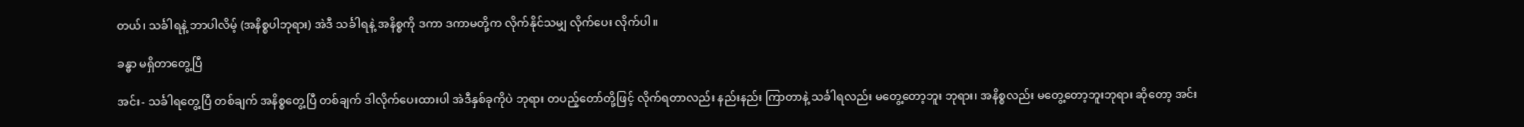တယ်၊ သင်္ခါရနဲ့ ဘာပါလိမ့် (အနိစ္စပါဘုရား) အဲဒီ သင်္ခါရနဲ့ အနိစ္စကို ဒကာ ဒကာမတို့က လိုက်နိုင်သမျှ လိုက်ပေး လိုက်ပါ။

ခန္ဓာ မရှိတာတွေ့ပြီ

အင်း- သင်္ခါရတွေ့ပြီ တစ်ချက် အနိစ္စတွေ့ပြီ တစ်ချက် ဒါလိုက်ပေးထားပါ အဲဒီနှစ်ခုကိုပဲ ဘုရား တပည့်တော်တို့ဖြင့် လိုက်ရတာလည်း နည်းနည်း ကြာတာနဲ့ သင်္ခါရလည်း မတွေ့တော့ဘူး ဘုရား၊ အနိစ္စလည်း မတွေ့တော့ဘူးဘုရား ဆိုတော့ အင်း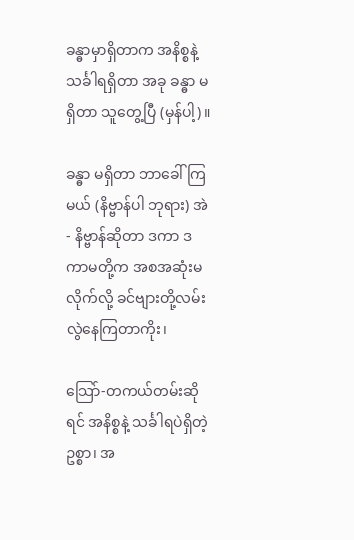ခန္ဓာမှာရှိတာက အနိစ္စနဲ့ သင်္ခါရရှိတာ အခု ခန္ဓာ မရှိတာ သူတွေ့ပြီ (မှန်ပါ့)။

ခန္ဓာ မရှိတာ ဘာခေါ်ကြမယ် (နိဗ္ဗာန်ပါ ဘုရား) အဲ- နိဗ္ဗာန်ဆိုတာ ဒကာ ဒကာမတို့က အစအဆုံးမလိုက်လို့ ခင်ဗျားတို့လမ်းလွဲနေကြတာကိုး၊

သြော်-တကယ်တမ်းဆိုရင် အနိစ္စနဲ့ သင်္ခါရပဲရှိတဲ့ ဥစ္စာ၊ အ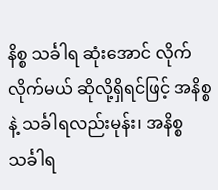နိစ္စ သင်္ခါရ ဆုံးအောင် လိုက်လိုက်မယ် ဆိုလို့ရှိရင်ဖြင့် အနိစ္စနဲ့ သင်္ခါရလည်းမုန်း၊ အနိစ္စ သင်္ခါရ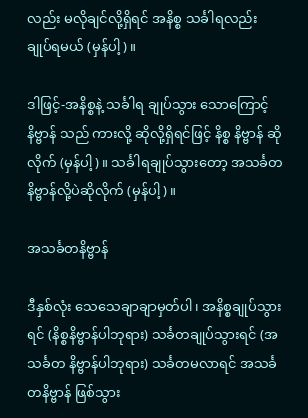လည်း မလိုချင်လို့ရှိရင် အနိစ္စ သင်္ခါရလည်း ချုပ်ရမယ် (မှန်ပါ့)။

ဒါဖြင့်-အနိစ္စနဲ့ သင်္ခါရ ချုပ်သွား သောကြောင့် နိဗ္ဗာန် သည် ကားလို့ ဆိုလို့ရှိရင်ဖြင့် နိစ္စ နိဗ္ဗာန် ဆိုလိုက် (မှန်ပါ့)။ သင်္ခါရချုပ်သွားတော့ အသင်္ခတနိဗ္ဗာန်လို့ပဲဆိုလိုက် (မှန်ပါ့)။

အသင်္ခတနိဗ္ဗာန်

ဒီနှစ်လုံး သေသေချာချာမှတ်ပါ၊ အနိစ္စချုပ်သွားရင် (နိစ္စနိဗ္ဗာန်ပါဘုရား) သင်္ခတချုပ်သွားရင် (အသင်္ခတ နိဗ္ဗာန်ပါဘုရား) သင်္ခတမလာရင် အသင်္ခတနိဗ္ဗာန် ဖြစ်သွား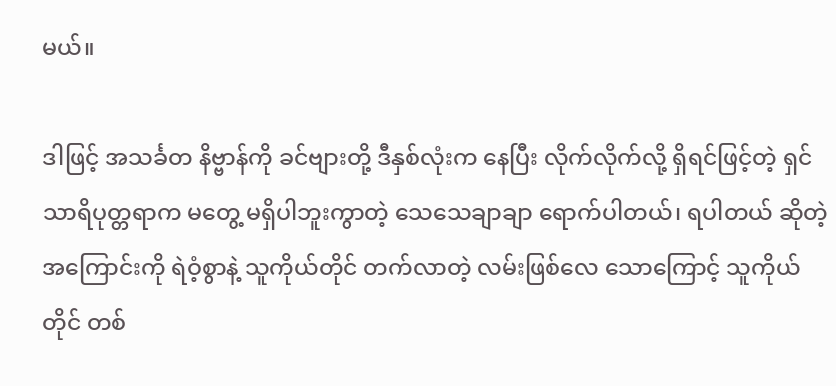မယ်။

ဒါဖြင့် အသင်္ခတ နိဗ္ဗာန်ကို ခင်ဗျားတို့ ဒီနှစ်လုံးက နေပြီး လိုက်လိုက်လို့ ရှိရင်ဖြင့်တဲ့ ရှင်သာရိပုတ္တရာက မတွေ့ မရှိပါဘူးကွာတဲ့ သေသေချာချာ ရောက်ပါတယ်၊ ရပါတယ် ဆိုတဲ့ အကြောင်းကို ရဲဝံ့စွာနဲ့ သူကိုယ်တိုင် တက်လာတဲ့ လမ်းဖြစ်လေ သောကြောင့် သူကိုယ်တိုင် တစ်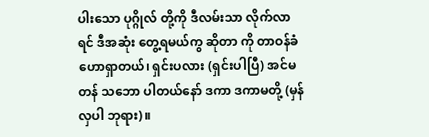ပါးသော ပုဂ္ဂိုလ် တို့ကို ဒီလမ်းသာ လိုက်လာရင် ဒီအဆုံး တွေ့ရမယ်ကွ ဆိုတာ ကို တာဝန်ခံ ဟောရှာတယ်၊ ရှင်းပလား (ရှင်းပါပြီ) အင်မတန် သဘော ပါတယ်နော် ဒကာ ဒကာမတို့ (မှန်လှပါ ဘုရား)။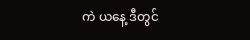ကဲ ယနေ့ ဒီတွင်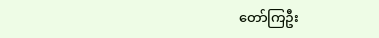တော်ကြဦး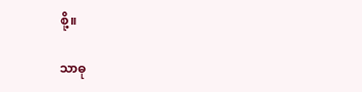စို့။

သာဓု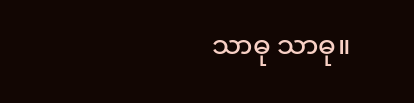သာဓု သာဓု။